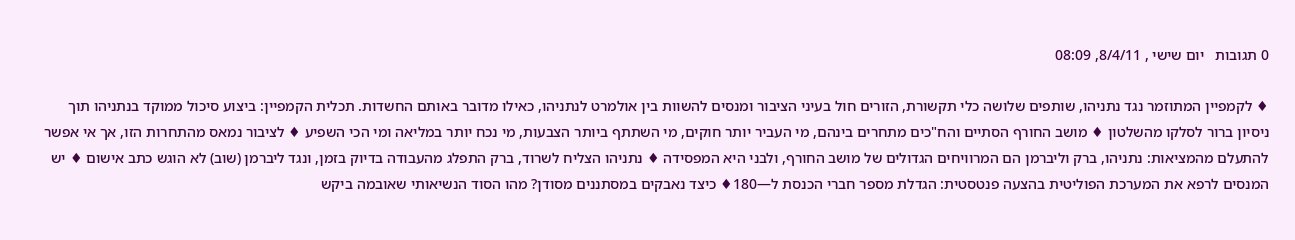0 תגובות   יום שישי , 8/4/11, 08:09

♦ לקמפיין המתוזמר נגד נתניהו, שותפים שלושה כלי תקשורת, הזורים חול בעיני הציבור ומנסים להשוות בין אולמרט לנתניהו, כאילו מדובר באותם החשדות. תכלית הקמפיין: ביצוע סיכול ממוקד בנתניהו תוך ניסיון ברור לסלקו מהשלטון ♦ מושב החורף הסתיים והח"כים מתחרים בינהם, מי העביר יותר חוקים, מי השתתף ביותר הצבעות, מי נכח יותר במליאה ומי הכי השפיע ♦ לציבור נמאס מהתחרות הזו, אך אי אפשר להתעלם מהמציאות: נתניהו, ברק וליברמן הם המרוויחים הגדולים של מושב החורף, ולבני היא המפסידה ♦ נתניהו הצליח לשרוד, ברק התפלג מהעבודה בדיוק בזמן, ונגד ליברמן (שוב) לא הוגש כתב אישום ♦ יש המנסים לרפא את המערכת הפוליטית בהצעה פנטסטית: הגדלת מספר חברי הכנסת ל—180♦ כיצד נאבקים במסתננים מסודן? מהו הסוד הנשיאותי שאובמה ביקש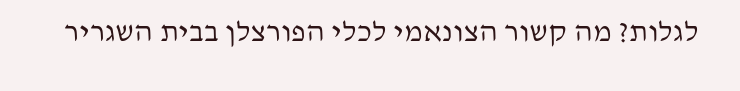לגלות? מה קשור הצונאמי לכלי הפורצלן בבית השגריר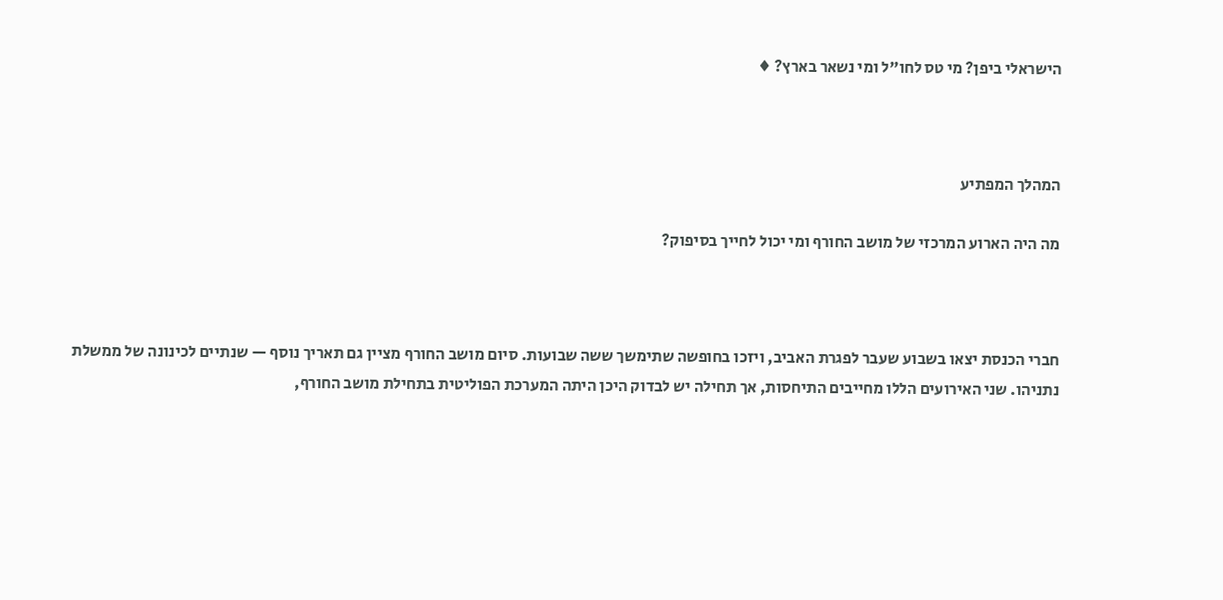הישראלי ביפן? מי טס לחו"ל ומי נשאר בארץ? ♦



המהלך המפתיע

מה היה הארוע המרכזי של מושב החורף ומי יכול לחייך בסיפוק?



חברי הכנסת יצאו בשבוע שעבר לפגרת האביב, ויזכו בחופשה שתימשך ששה שבועות. סיום מושב החורף מציין גם תאריך נוסף — שנתיים לכינונה של ממשלת נתניהו. שני האירועים הללו מחייבים התיחסות, אך תחילה יש לבדוק היכן היתה המערכת הפוליטית בתחילת מושב החורף,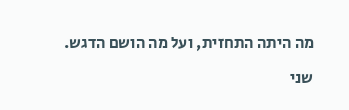מה היתה התחזית, ועל מה הושם הדגש.

שני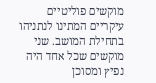מוקשים פוליטיים עיקריים המתינו לנתניהו בתחילת המושב. שני מוקשים שכל אחד היה נפיץ ומסוכן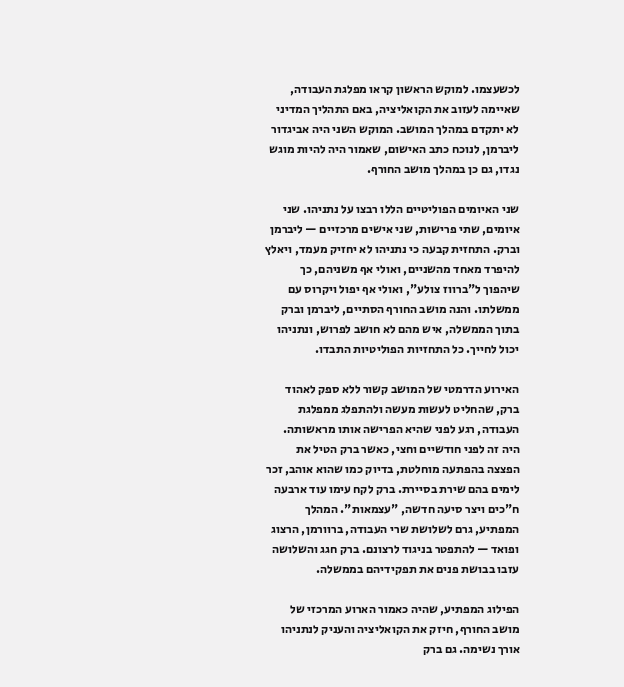לכשעצמו. למוקש הראשון קראו מפלגת העבודה, שאיימה לעזוב את הקואליציה, באם התהליך המדיני לא יתקדם במהלך המושב. המוקש השני היה אביגדור ליברמן, לנוכח כתב האישום, שאמור היה להיות מוגש נגדו, גם כן במהלך מושב החורף.

שני האיומים הפוליטיים הללו רבצו על נתניהו. שני איומים, שתי פרישות, שני אישים מרכזיים — ליברמן וברק. התחזית קבעה כי נתניהו לא יחזיק מעמד, ויאלץ להיפרד מאחד מהשניים, ואולי אף משניהם, כך שיהפוך ל"ברווז צולע", ואולי אף יפול ויקרוס עם ממשלתו. והנה מושב החורף הסתיים, ליברמן וברק בתוך הממשלה, איש מהם לא חושב לפרוש, ונתניהו יכול לחייך. כל התחזיות הפוליטיות התבדו.

האירוע הדרמטי של המושב קשור ללא ספק לאהוד ברק, שהחליט לעשות מעשה ולהתפלג ממפלגת העבודה, רגע לפני שהיא הפרישה אותו מראשותה. היה זה לפני חודשיים וחצי, כאשר ברק הטיל את הפצצה בהפתעה מוחלטת, בדיוק כמו שהוא אוהב, זכר לימים בהם שירת בסיירת. ברק לקח עימו עוד ארבעה ח"כים ויצר סיעה חדשה, "עצמאות". המהלך המפתיע, גרם לשלושת שרי העבודה, ברוורמן, הרצוג ופואד — להתפטר בניגוד לרצונם. ברק חגג והשלושה עזבו בבושת פנים את תפקידיהם בממשלה.

הפילוג המפתיע, שהיה כאמור הארוע המרכזי של מושב החורף, חיזק את הקואליציה והעניק לנתניהו אורך נשימה. גם ברק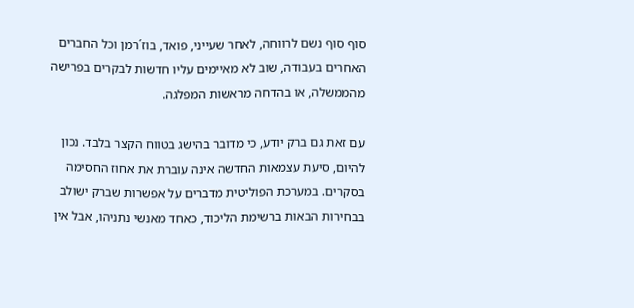סוף סוף נשם לרווחה, לאחר שעייני, פואד, בוז´רמן וכל החברים האחרים בעבודה, שוב לא מאיימים עליו חדשות לבקרים בפרישה מהממשלה, או בהדחה מראשות המפלגה.

עם זאת גם ברק יודע, כי מדובר בהישג בטווח הקצר בלבד. נכון להיום, סיעת עצמאות החדשה אינה עוברת את אחוז החסימה בסקרים. במערכת הפוליטית מדברים על אפשרות שברק ישולב בבחירות הבאות ברשימת הליכוד, כאחד מאנשי נתניהו, אבל אין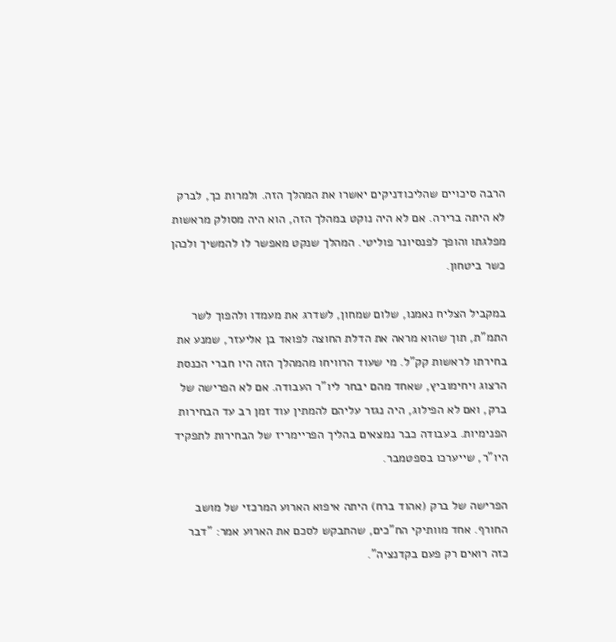הרבה סיכויים שהליכודניקים יאשרו את המהלך הזה. ולמרות כך, לברק לא היתה ברירה. אם לא היה נוקט במהלך הזה, הוא היה מסולק מראשות מפלגתו והופך לפנסיונר פוליטי. המהלך שנקט מאפשר לו להמשיך ולכהן כשר ביטחון.

במקביל הצליח נאמנו, שלום שמחון, לשדרג את מעמדו ולהפוך לשר התמ"ת, תוך שהוא מראה את הדלת החוצה לפואד בן אליעזר, שמנע את בחירתו לראשות קק"ל. מי שעוד הרוויחו מהמהלך הזה היו חברי הכנסת הרצוג ויחימוביץ, שאחד מהם יבחר ליו"ר העבודה. אם לא הפרישה של ברק, ואם לא הפילוג, היה נגזר עליהם להמתין עוד זמן רב עד הבחירות הפנימיות. בעבודה כבר נמצאים בהליך הפריימריז של הבחירות לתפקיד היו"ר, שייערכו בספטמבר.

הפרישה של ברק (אהוד ברח) היתה איפוא הארוע המרכזי של מושב החורף. אחד מוותיקי הח"כים, שהתבקש לסכם את הארוע אמר: "דבר כזה רואים רק פעם בקדנציה".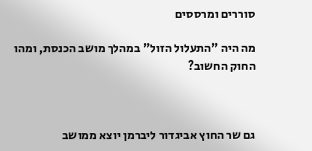סוררים ומרססים

מה היה "התעלול הזול" במהלך מושב הכנסת, ומהו החוק החשוב?



גם שר החוץ אביגדור ליברמן יוצא ממושב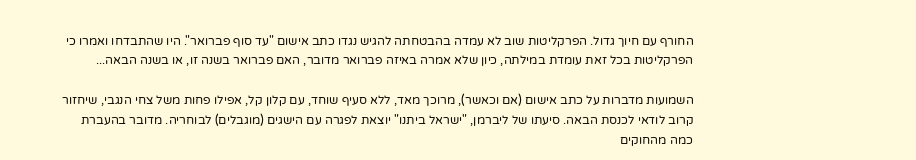החורף עם חיוך גדול. הפרקליטות שוב לא עמדה בהבטחתה להגיש נגדו כתב אישום "עד סוף פברואר". היו שהתבדחו ואמרו כי הפרקליטות בכל זאת עומדת במילתה, כיון שלא אמרה באיזה פברואר מדובר, האם פברואר בשנה זו, או בשנה הבאה...

השמועות מדברות על כתב אישום (אם וכאשר), מרוכך מאד, ללא סעיף שוחד, עם קלון קל, אפילו פחות משל צחי הנגבי, שיחזור קרוב לודאי לכנסת הבאה. סיעתו של ליברמן, "ישראל ביתנו" יוצאת לפגרה עם הישגים (מוגבלים) לבוחריה. מדובר בהעברת כמה מהחוקים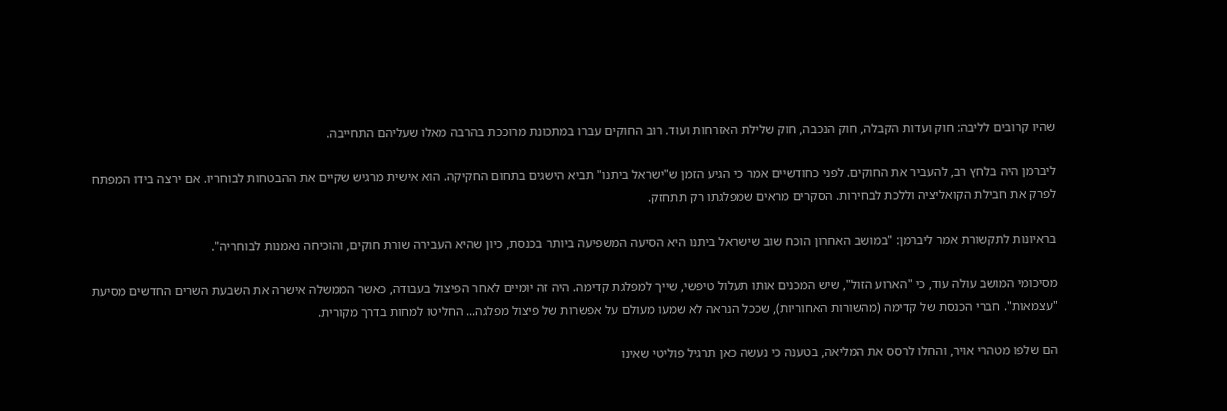שהיו קרובים לליבה: חוק ועדות הקבלה, חוק הנכבה, חוק שלילת האזרחות ועוד. רוב החוקים עברו במתכונת מרוככת בהרבה מאלו שעליהם התחייבה.

ליברמן היה בלחץ רב, להעביר את החוקים. לפני כחודשיים אמר כי הגיע הזמן ש"ישראל ביתנו" תביא הישגים בתחום החקיקה. הוא אישית מרגיש שקיים את ההבטחות לבוחריו. אם ירצה בידו המפתח לפרק את חבילת הקואליציה וללכת לבחירות. הסקרים מראים שמפלגתו רק תתחזק.

בראיונות לתקשורת אמר ליברמן: "במושב האחרון הוכח שוב שישראל ביתנו היא הסיעה המשפיעה ביותר בכנסת, כיון שהיא העבירה שורת חוקים, והוכיחה נאמנות לבוחריה".

מסיכומי המושב עולה עוד, כי "הארוע הזול", שיש המכנים אותו תעלול טיפשי, שייך למפלגת קדימה. היה זה יומיים לאחר הפיצול בעבודה, כאשר הממשלה אישרה את השבעת השרים החדשים מסיעת "עצמאות". חברי הכנסת של קדימה (מהשורות האחוריות), שככל הנראה לא שמעו מעולם על אפשרות של פיצול מפלגה... החליטו למחות בדרך מקורית.

הם שלפו מטהרי אויר, והחלו לרסס את המליאה, בטענה כי נעשה כאן תרגיל פוליטי שאינו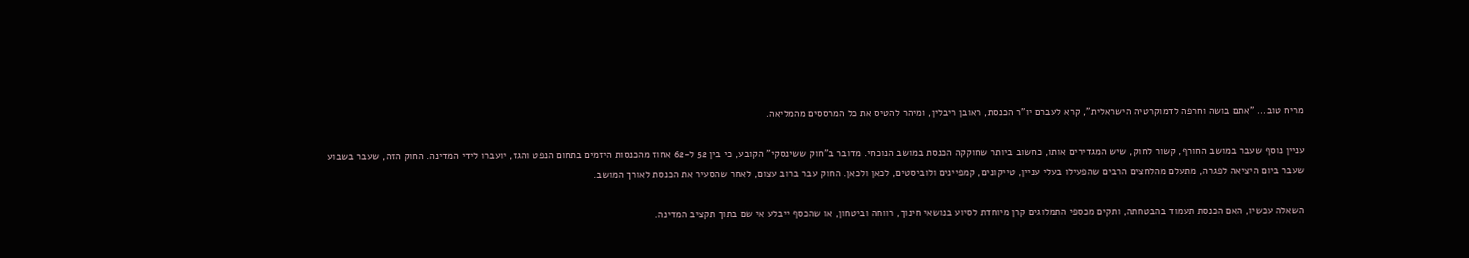מריח טוב... "אתם בושה וחרפה לדמוקרטיה הישראלית", קרא לעברם יו"ר הכנסת, ראובן ריבלין, ומיהר להטיס את כל המרססים מהמליאה.

עניין נוסף שעבר במושב החורף, קשור לחוק, שיש המגדירים אותו, כחשוב ביותר שחוקקה הכנסת במושב הנוכחי. מדובר ב"חוק ששינסקי" הקובע, כי בין 52 ל-62 אחוז מהכנסות היזמים בתחום הנפט והגז, יועברו לידי המדינה. החוק הזה, שעבר בשבוע שעבר ביום היציאה לפגרה, מתעלם מהלחצים הרבים שהפעילו בעלי עניין, טייקונים, קמפיינים ולוביסטים, לכאן ולכאן. החוק עבר ברוב עצום, לאחר שהסעיר את הכנסת לאורך המושב.

השאלה עכשיו, האם הכנסת תעמוד בהבטחתה, ותקים מכספי התמלוגים קרן מיוחדת לסיוע בנושאי חינוך, רווחה וביטחון, או שהכסף ייבלע אי שם בתוך תקציב המדינה.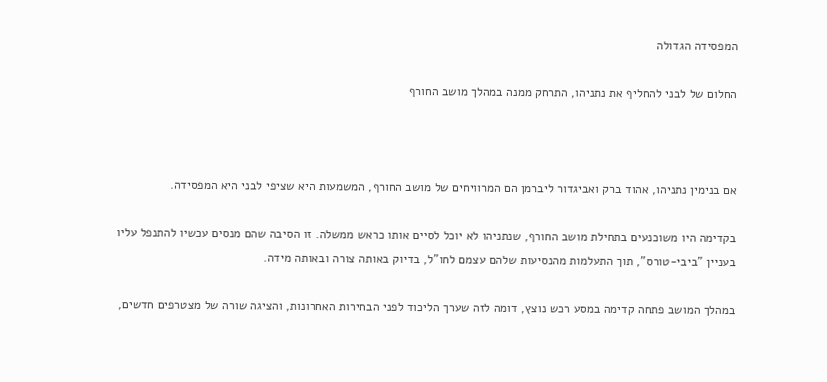המפסידה הגדולה

החלום של לבני להחליף את נתניהו, התרחק ממנה במהלך מושב החורף



אם בנימין נתניהו, אהוד ברק ואביגדור ליברמן הם המרוויחים של מושב החורף, המשמעות היא שציפי לבני היא המפסידה.

בקדימה היו משוכנעים בתחילת מושב החורף, שנתניהו לא יוכל לסיים אותו כראש ממשלה. זו הסיבה שהם מנסים עכשיו להתנפל עליו בעניין "ביבי-טורס", תוך התעלמות מהנסיעות שלהם עצמם לחו"ל, בדיוק באותה צורה ובאותה מידה.

במהלך המושב פתחה קדימה במסע רכש נוצץ, דומה לזה שערך הליכוד לפני הבחירות האחרונות, והציגה שורה של מצטרפים חדשים,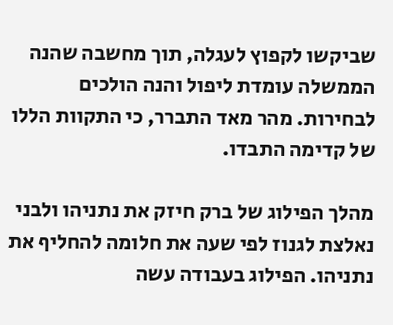שביקשו לקפוץ לעגלה, תוך מחשבה שהנה הממשלה עומדת ליפול והנה הולכים לבחירות. מהר מאד התברר, כי התקוות הללו של קדימה התבדו.

מהלך הפילוג של ברק חיזק את נתניהו ולבני נאלצת לגנוז לפי שעה את חלומה להחליף את נתניהו. הפילוג בעבודה עשה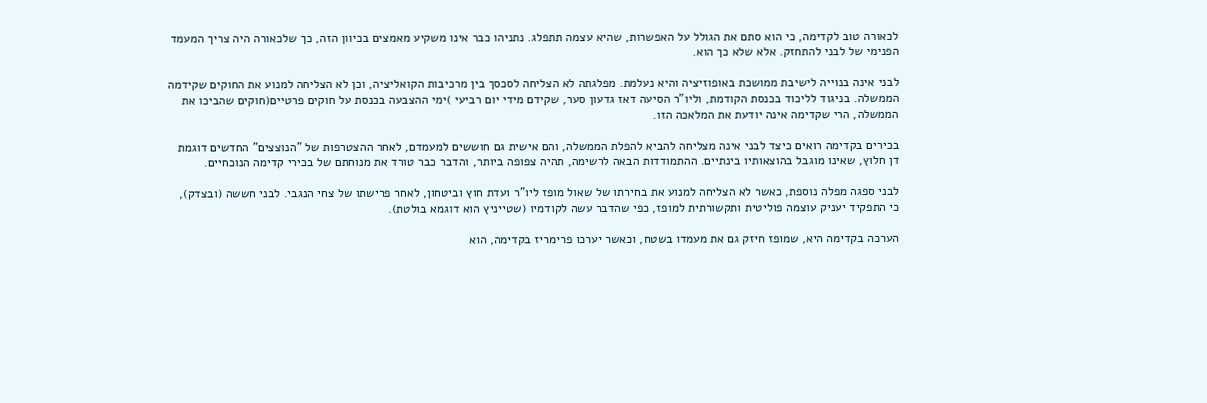לכאורה טוב לקדימה, כי הוא סתם את הגולל על האפשרות, שהיא עצמה תתפלג. נתניהו כבר אינו משקיע מאמצים בכיוון הזה, כך שלכאורה היה צריך המעמד הפנימי של לבני להתחזק. אלא שלא כך הוא.

לבני אינה בנוייה לישיבת ממושכת באופוזיציה והיא נעלמת. מפלגתה לא הצליחה לסכסך בין מרכיבות הקואליציה, וכן לא הצליחה למנוע את החוקים שקידמה הממשלה. בניגוד לליכוד בכנסת הקודמת, וליו"ר הסיעה דאז גדעון סער, שקידם מידי יום רביעי )ימי ההצבעה בכנסת על חוקים פרטיים(חוקים שהביכו את הממשלה, הרי שקדימה אינה יודעת את המלאכה הזו.

בכירים בקדימה רואים כיצד לבני אינה מצליחה להביא להפלת הממשלה, והם אישית גם חוששים למעמדם, לאחר ההצטרפות של "הנוצצים" החדשים דוגמת דן חלוץ, שאינו מוגבל בהוצאותיו בינתיים. ההתמודדות הבאה לרשימה, תהיה צפופה ביותר, והדבר כבר טורד את מנוחתם של בכירי קדימה הנוכחיים.

לבני ספגה מפלה נוספת, כאשר לא הצליחה למנוע את בחירתו של שאול מופז ליו"ר ועדת חוץ וביטחון, לאחר פרישתו של צחי הנגבי. לבני חששה (ובצדק), כי התפקיד יעניק עוצמה פוליטית ותקשורתית למופז, כפי שהדבר עשה לקודמיו (שטייניץ הוא דוגמא בולטת).

הערכה בקדימה היא, שמופז חיזק גם את מעמדו בשטח, וכאשר יערכו פרימריז בקדימה, הוא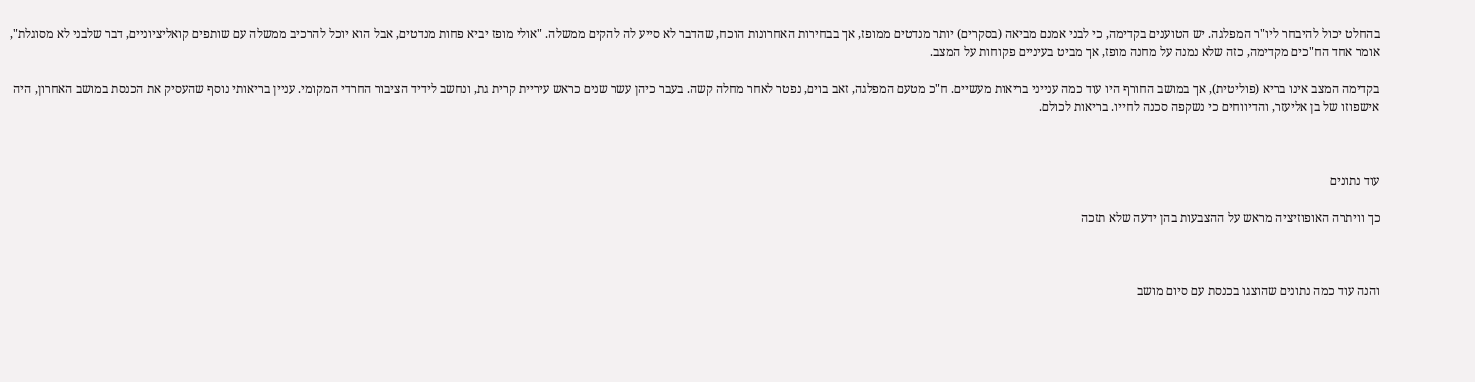בהחלט יכול להיבחר ליו"ר המפלגה. יש הטוענים בקדימה, כי לבני אמנם מביאה (בסקרים) יותר מנדטים ממופז, אך בבחירות האחרונות הוכח, שהדבר לא סייע לה להקים ממשלה. "אולי מופז יביא פחות מנדטים, אבל הוא יוכל להרכיב ממשלה עם שותפים קואליציוניים, דבר שלבני לא מסוגלת", אומר אחד הח"כים מקדימה, כזה שלא נמנה על מחנה מופז, אך מביט בעיניים פקוחות על המצב.

בקדימה המצב אינו בריא (פוליטית), אך במושב החורף היו עוד כמה ענייני בריאות מעשיים. ח"כ מטעם המפלגה, זאב בוים, נפטר לאחר מחלה קשה. בעבר כיהן עשר שנים כראש עיריית קרית גת, ונחשב לידיד הציבור החרדי המקומי. עניין בריאותי נוסף שהעסיק את הכנסת במושב האחרון, היה אישפוזו של בן אליעזר, והדיווחים כי נשקפה סכנה לחייו. בריאות לכולם.



עוד נתונים

כך וויתרה האופוזיציה מראש על ההצבעות בהן ידעה שלא תזכה



והנה עוד כמה נתונים שהוצגו בכנסת עם סיום מושב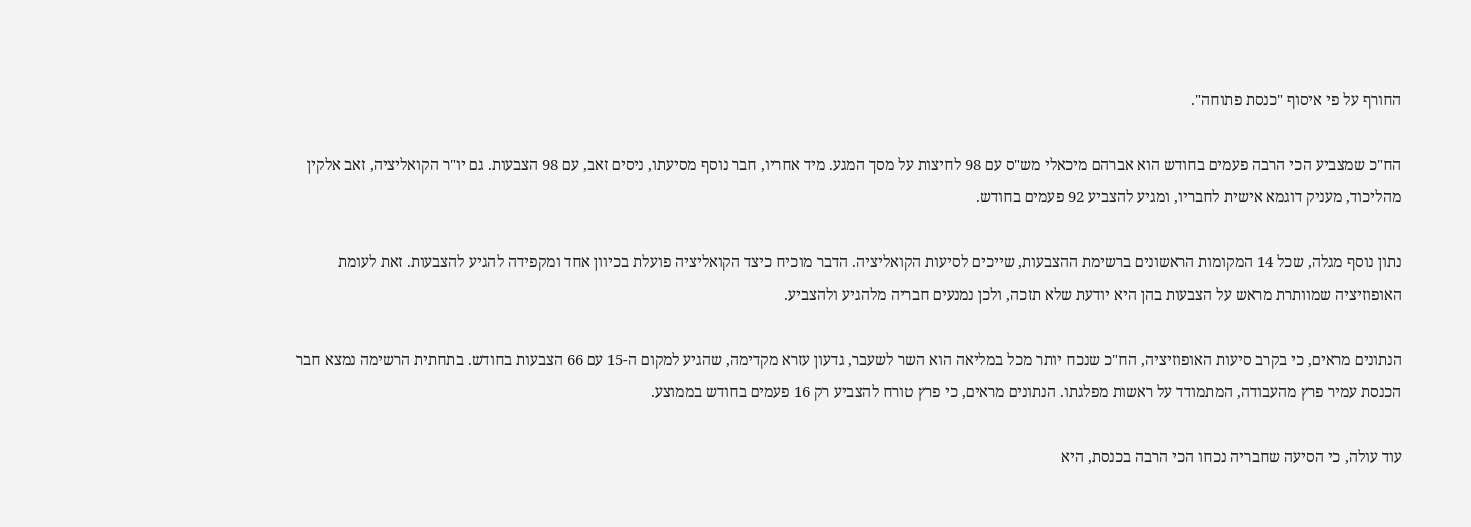החורף על פי איסוף "כנסת פתוחה".

הח"כ שמצביע הכי הרבה פעמים בחודש הוא אברהם מיכאלי מש"ס עם 98 לחיצות על מסך המגע. מיד אחריו, חבר נוסף מסיעתו, ניסים זאב, עם 98 הצבעות. גם יו"ר הקואליציה, זאב אלקין מהליכוד, מעניק דוגמא אישית לחבריו, ומגיע להצביע 92 פעמים בחודש.

נתון נוסף מגלה, שכל 14 המקומות הראשונים ברשימת ההצבעות, שייכים לסיעות הקואליציה. הדבר מוכיח כיצד הקואליציה פועלת בכיוון אחד ומקפידה להגיע להצבעות. זאת לעומת האופוזיציה שמוותרת מראש על הצבעות בהן היא יודעת שלא תזכה, ולכן נמנעים חבריה מלהגיע ולהצביע.

הנתונים מראים, כי בקרב סיעות האופוזיציה, הח"כ שנכח יותר מכל במליאה הוא השר לשעבר, גדעון עזרא מקדימה, שהגיע למקום ה-15 עם 66 הצבעות בחודש. בתחתית הרשימה נמצא חבר הכנסת עמיר פרץ מהעבודה, המתמודד על ראשות מפלגתו. הנתונים מראים, כי פרץ טורח להצביע רק 16 פעמים בחודש בממוצע.

עוד עולה, כי הסיעה שחבריה נכחו הכי הרבה בכנסת, היא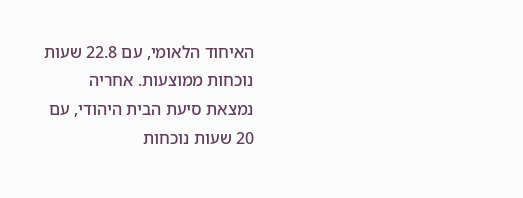האיחוד הלאומי, עם 22.8 שעות נוכחות ממוצעות. אחריה נמצאת סיעת הבית היהודי, עם 20 שעות נוכחות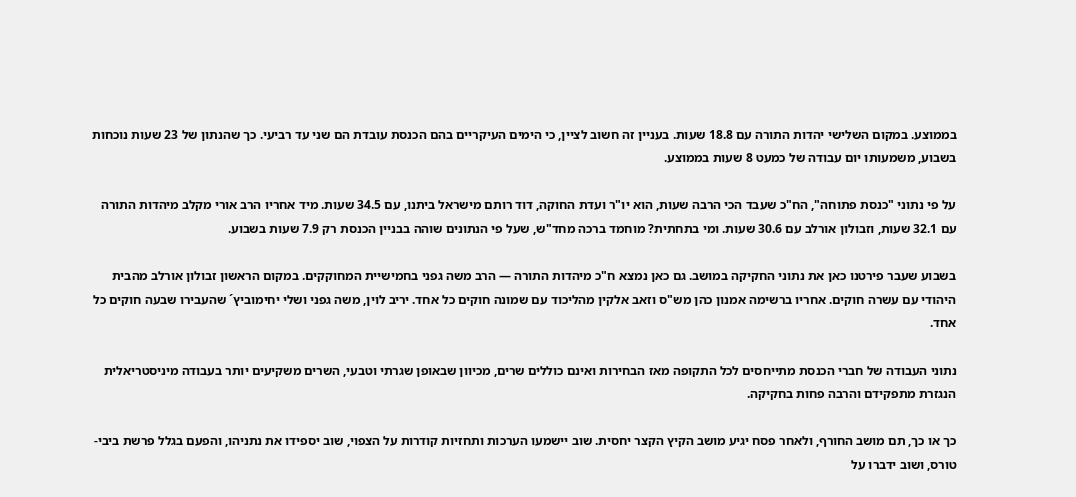בממוצע. במקום השלישי יהדות התורה עם 18.8 שעות. בעניין זה חשוב לציין, כי הימים העיקריים בהם הכנסת עובדת הם שני עד רביעי. כך שהנתון של 23 שעות נוכחות בשבוע, משמעותו יום עבודה של כמעט 8 שעות בממוצע.

על פי נתוני "כנסת פתוחה", הח"כ שעבד הכי הרבה שעות, הוא יו"ר ועדת החוקה, דוד רותם מישראל ביתנו, עם 34.5 שעות. מיד אחריו הרב אורי מקלב מיהדות התורה עם 32.1 שעות, וזבולון אורלב עם 30.6 שעות. ומי בתחתית? מוחמד ברכה מחד"ש, שעל פי הנתונים שוהה בבניין הכנסת רק 7.9 שעות בשבוע.

בשבוע שעבר פירטנו כאן את נתוני החקיקה במושב. גם כאן נמצא ח"כ מיהדות התורה — הרב משה גפני בחמישיית המחוקקים. במקום הראשון זבולון אורלב מהבית היהודי עם עשרה חוקים. אחריו ברשימה אמנון כהן מש"ס וזאב אלקין מהליכוד עם שמונה חוקים כל אחד. יריב לוין, משה גפני ושלי יחימוביץ´ שהעבירו שבעה חוקים כל אחד.

נתוני העבודה של חברי הכנסת מתייחסים לכל התקופה מאז הבחירות ואינם כוללים שרים, מכיוון שבאופן שגרתי וטבעי, השרים משקיעים יותר בעבודה מיניסטריאלית הנגזרת מתפקידם והרבה פחות בחקיקה.

כך או כך, תם מושב החורף, ולאחר פסח יגיע מושב הקיץ הקצר יחסית. שוב יישמעו הערכות ותחזיות קודרות על הצפוי, שוב יספידו את נתניהו, והפעם בגלל פרשת ביבי-טורס, ושוב ידברו על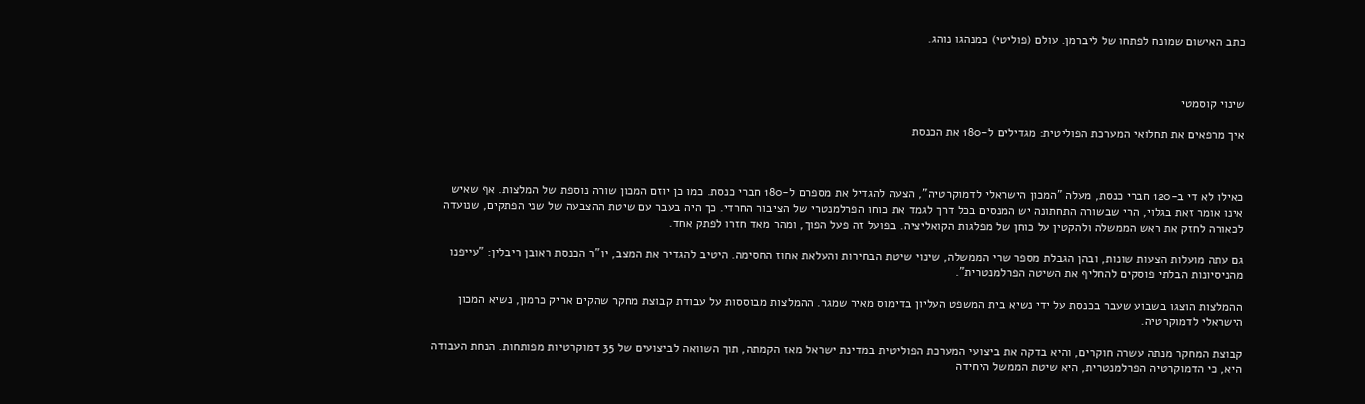כתב האישום שמונח לפתחו של ליברמן. עולם (פוליטי) כמנהגו נוהג.



שינוי קוסמטי

איך מרפאים את תחלואי המערכת הפוליטית: מגדילים ל-180 את הכנסת



כאילו לא די ב-120 חברי כנסת, מעלה "המכון הישראלי לדמוקרטיה", הצעה להגדיל את מספרם ל-180 חברי כנסת. כמו כן יוזם המכון שורה נוספת של המלצות. אף שאיש אינו אומר זאת בגלוי, הרי שבשורה התחתונה יש המנסים בכל דרך לגמד את כוחו הפרלמנטרי של הציבור החרדי. כך היה בעבר עם שיטת ההצבעה של שני הפתקים, שנועדה לכאורה לחזק את ראש הממשלה ולהקטין על כוחן של מפלגות הקואליציה. בפועל זה פעל הפוך, ומהר מאד חזרו לפתק אחד.

גם עתה מועלות הצעות שונות, ובהן הגבלת מספר שרי הממשלה, שינוי שיטת הבחירות והעלאת אחוז החסימה. היטיב להגדיר את המצב, יו"ר הכנסת ראובן ריבלין: "עייפנו מהניסיונות הבלתי פוסקים להחליף את השיטה הפרלמנטרית".

ההמלצות הוצגו בשבוע שעבר בכנסת על ידי נשיא בית המשפט העליון בדימוס מאיר שמגר. ההמלצות מבוססות על עבודת קבוצת מחקר שהקים אריק כרמון, נשיא המכון הישראלי לדמוקרטיה.

קבוצת המחקר מנתה עשרה חוקרים, והיא בדקה את ביצועי המערכת הפוליטית במדינת ישראל מאז הקמתה, תוך השוואה לביצועים של 35 דמוקרטיות מפותחות. הנחת העבודה היא, כי הדמוקרטיה הפרלמנטרית, היא שיטת הממשל היחידה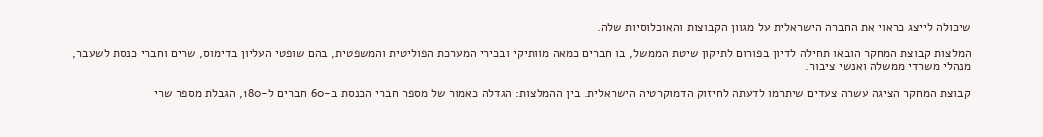שיכולה לייצג כראוי את החברה הישראלית על מגוון הקבוצות והאוכלוסיות שלה.

המלצות קבוצת המחקר הובאו תחילה לדיון בפורום לתיקון שיטת הממשל, בו חברים כמאה מוותיקי ובכירי המערכת הפוליטית והמשפטית, בהם שופטי העליון בדימוס, שרים וחברי כנסת לשעבר, מנהלי משרדי ממשלה ואנשי ציבור.

קבוצת המחקר הציגה עשרה צעדים שיתרמו לדעתה לחיזוק הדמוקרטיה הישראלית. בין ההמלצות: הגדלה כאמור של מספר חברי הכנסת ב-60 חברים ל-180, הגבלת מספר שרי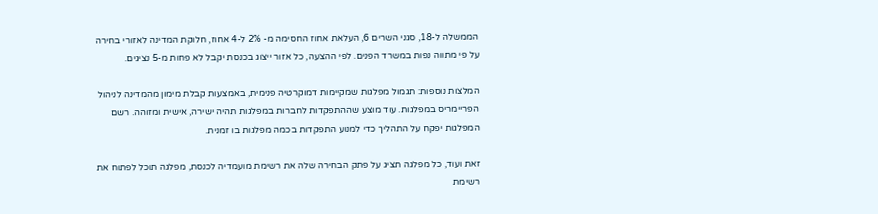הממשלה ל-18, סגני השרים 6, העלאת אחוז החסימה מ- 2% ל-4 אחוז, חלוקת המדינה לאזורי בחירה על פי מתווה נפות במשרד הפנים. לפי ההצעה, כל אזור ייצוג בכנסת יקבל לא פחות מ-5 נציגים.

המלצות נוספות: תגמול מפלגות שמקיימות דמוקרטיה פנימית, באמצעות קבלת מימון מהמדינה לניהול הפריימריס במפלגות. עוד מוצע שההתפקדות לחברות במפלגות תהיה ישירה, אישית ומזוהה. רשם המפלגות יפקח על התהליך כדי למנוע התפקדות בכמה מפלגות בו זמנית.

זאת ועוד, כל מפלגה תציג על פתק הבחירה שלה את רשימת מועמדיה לכנסת, מפלגה תוכל לפתוח את רשימת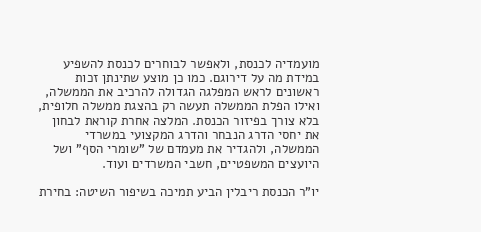מועמדיה לכנסת, ולאפשר לבוחרים לכנסת להשפיע במידת מה על דירוגם. כמו כן מוצע שתינתן זכות ראשונים לראש המפלגה הגדולה להרכיב את הממשלה, ואילו הפלת הממשלה תעשה רק בהצגת ממשלה חלופית, בלא צורך בפיזור הכנסת. המלצה אחרת קוראת לבחון את יחסי הדרג הנבחר והדרג המקצועי במשרדי הממשלה, ולהגדיר את מעמדם של "שומרי הסף" ושל היועצים המשפטיים, חשבי המשרדים ועוד.

יו"ר הכנסת ריבלין הביע תמיכה בשיפור השיטה: בחירת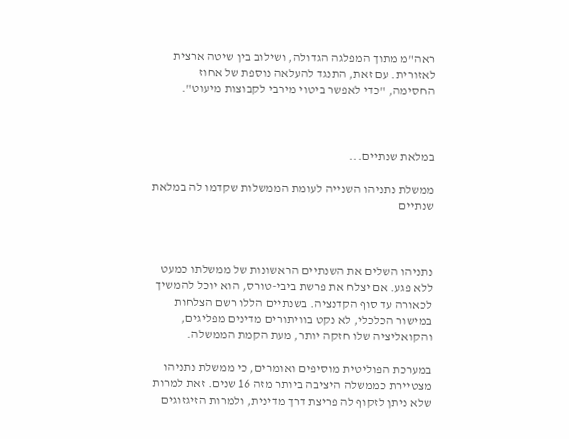ראה"מ מתוך המפלגה הגדולה, ושילוב בין שיטה ארצית לאזורית. עם זאת, התנגד להעלאה נוספת של אחוז החסימה, "כדי לאפשר ביטוי מירבי לקבוצות מיעוט".



במלאת שנתיים...

ממשלת נתניהו השנייה לעומת הממשלות שקדמו לה במלאת שנתיים



נתניהו השלים את השנתיים הראשונות של ממשלתו כמעט ללא פגע. אם יצלח את פרשת ביבי-טורס, הוא יוכל להמשיך לכאורה עד סוף הקדנציה. בשנתיים הללו רשם הצלחות במישור הכלכלי, לא נקט בוויתורים מדינים מפליגים, והקואליציה שלו חזקה יותר, מעת הקמת הממשלה.

במערכת הפוליטית מוסיפים ואומרים, כי ממשלת נתניהו מצטיירת כממשלה היציבה ביותר מזה 16 שנים. זאת למרות שלא ניתן לזקוף לה פריצת דרך מדינית, ולמרות הזיגזוגים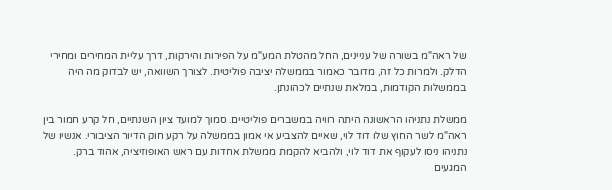של ראה"מ בשורה של עניינים, החל מהטלת המע"מ על הפירות והירקות, דרך עליית המחירים ומחירי הדלק. ולמרות כל זה, מדובר כאמור בממשלה יציבה פוליטית. לצורך השוואה, יש לבדוק מה היה בממשלות הקודמות, במלאת שנתיים לכהונתן.

ממשלת נתניהו הראשונה היתה רוויה במשברים פוליטיים. סמוך למועד ציון השנתיים, חל קרע חמור בין ראה"מ לשר החוץ שלו דוד לוי, שאיים להצביע אי אמון בממשלה על רקע חוק הדיור הציבורי. אנשיו של נתניהו ניסו לעקוף את דוד לוי, ולהביא להקמת ממשלת אחדות עם ראש האופוזיציה, אהוד ברק. המגעים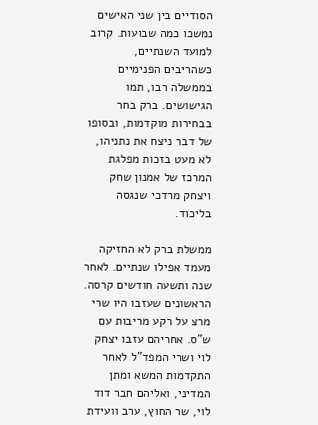הסודיים בין שני האישים נמשכו כמה שבועות. קרוב למועד השנתיים, כשהריבים הפנימיים בממשלה רבו, תמו הגישושים. ברק בחר בבחירות מוקדמות, ובסופו של דבר ניצח את נתניהו, לא מעט בזכות מפלגת המרכז של אמנון שחק ויצחק מרדכי שנגסה בליכוד.

ממשלת ברק לא החזיקה מעמד אפילו שנתיים. לאחר שנה ותשעה חודשים קרסה. הראשונים שעזבו היו שרי מרצ על רקע מריבות עם ש"ס. אחריהם עזבו יצחק לוי ושרי המפד"ל לאחר התקדמות המשא ומתן המדיני, ואליהם חבר דוד לוי, שר החוץ, ערב וועידת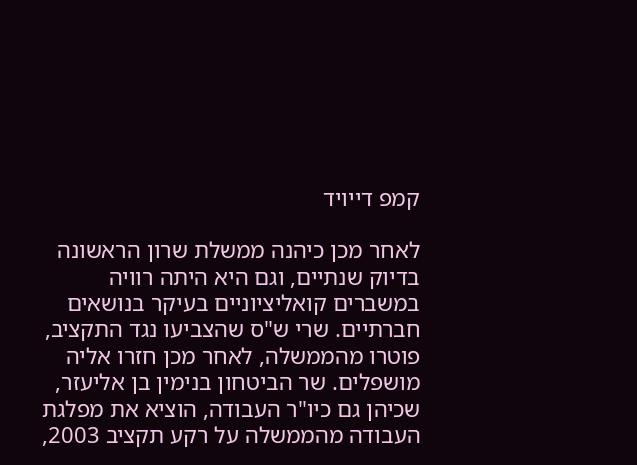קמפ דייויד

לאחר מכן כיהנה ממשלת שרון הראשונה בדיוק שנתיים, וגם היא היתה רוויה במשברים קואליציוניים בעיקר בנושאים חברתיים. שרי ש"ס שהצביעו נגד התקציב, פוטרו מהממשלה, לאחר מכן חזרו אליה מושפלים. שר הביטחון בנימין בן אליעזר, שכיהן גם כיו"ר העבודה, הוציא את מפלגת העבודה מהממשלה על רקע תקציב 2003,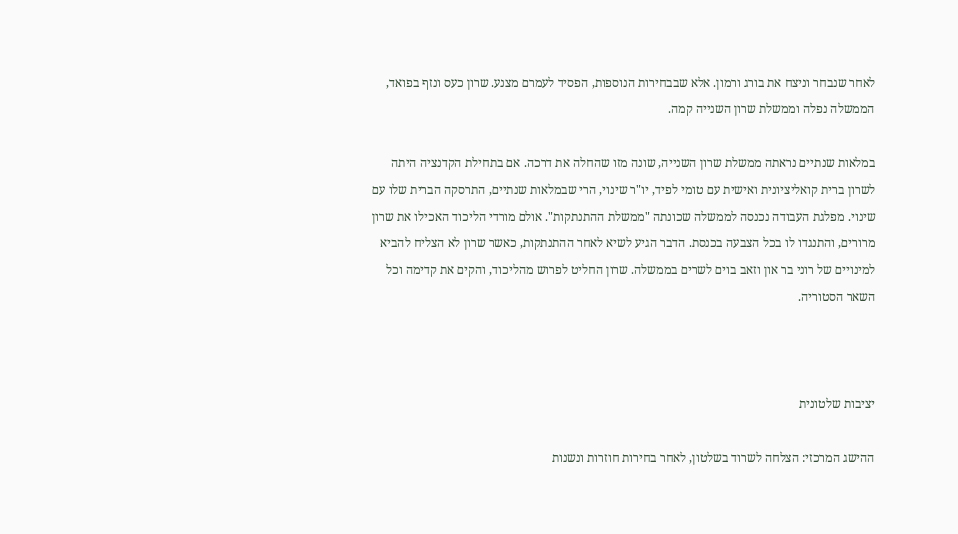לאחר שנבחר וניצח את בורג ורמון. אלא שבבחירות הנוספות, הפסיד לעמרם מצנע. שרון כעס ונזף בפואד, הממשלה נפלה וממשלת שרון השנייה קמה.

במלאות שנתיים נראתה ממשלת שרון השנייה, שונה מזו שהחלה את דרכה. אם בתחילת הקדנציה היתה לשרון ברית קואליציונית ואישית עם טומי לפיד, יו"ר שינוי, הרי שבמלאות שנתיים, התרסקה הברית שלו עם שינוי. מפלגת העבודה נכנסה לממשלה שכונתה "ממשלת ההתנתקות". אולם מורדי הליכוד האכילו את שרון מרורים, והתנגדו לו בכל הצבעה בכנסת. הדבר הגיע לשיא לאחר ההתנתקות, כאשר שרון לא הצליח להביא למינויים של רוני בר און וזאב בוים לשרים בממשלה. שרון החליט לפרוש מהליכוד, והקים את קדימה וכל השאר הסטוריה.



יציבות שלטונית

ההישג המרכזי: הצלחה לשרוד בשלטון, לאחר בחירות חוזרות ונשנות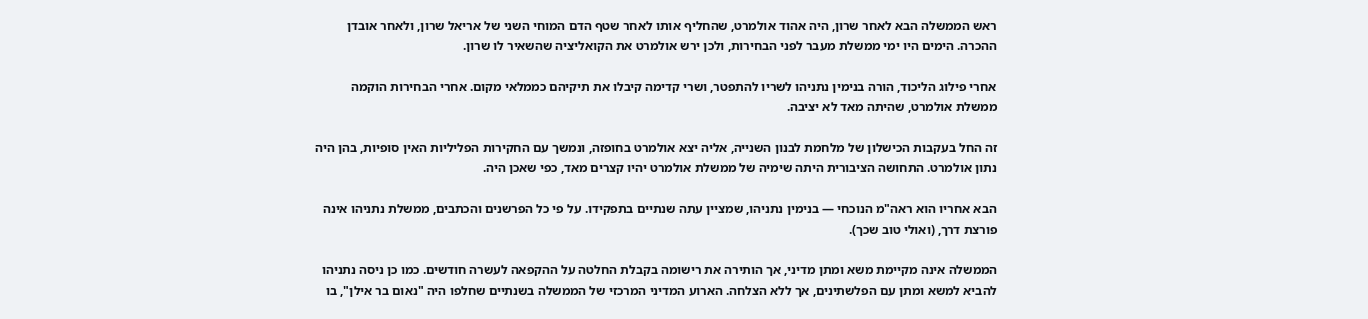ראש הממשלה הבא לאחר שרון, היה אהוד אולמרט, שהחליף אותו לאחר שטף הדם המוחי השני של אריאל שרון, ולאחר אובדן ההכרה. הימים היו ימי ממשלת מעבר לפני הבחירות, ולכן ירש אולמרט את הקואליציה שהשאיר לו שרון.

אחרי פילוג הליכוד, הורה בנימין נתניהו לשריו להתפטר, ושרי קדימה קיבלו את תיקיהם כממלאי מקום. אחרי הבחירות הוקמה ממשלת אולמרט, שהיתה מאד לא יציבה.

זה החל בעקבות הכישלון של מלחמת לבנון השנייה, אליה יצא אולמרט בחופזה, ונמשך עם החקירות הפליליות האין סופיות, בהן היה נתון אולמרט. התחושה הציבורית היתה שימיה של ממשלת אולמרט יהיו קצרים מאד, כפי שאכן היה.

הבא אחריו הוא ראה"מ הנוכחי — בנימין נתניהו, שמציין עתה שנתיים בתפקידו. על פי כל הפרשנים והכתבים, ממשלת נתניהו אינה פורצת דרך, (ואולי טוב שכך).

הממשלה אינה מקיימת משא ומתן מדיני, אך הותירה את רישומה בקבלת החלטה על ההקפאה לעשרה חודשים. כמו כן ניסה נתניהו להביא למשא ומתן עם הפלשתינים, אך ללא הצלחה. הארוע המדיני המרכזי של הממשלה בשנתיים שחלפו היה "נאום בר אילן", בו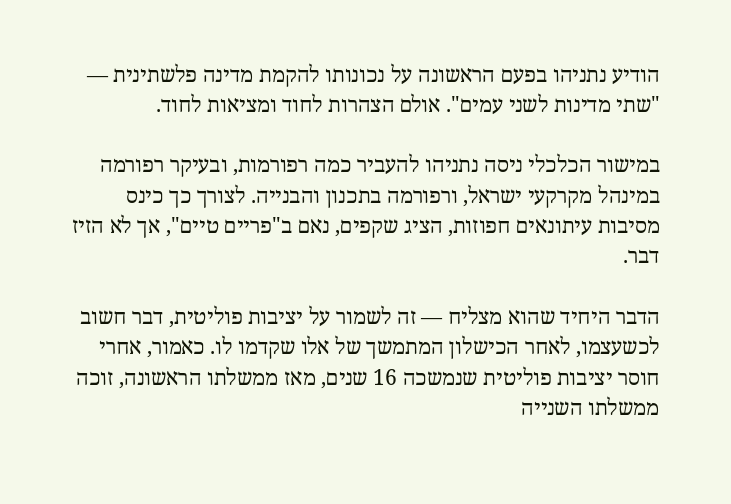הודיע נתניהו בפעם הראשונה על נכונותו להקמת מדינה פלשתינית — "שתי מדינות לשני עמים". אולם הצהרות לחוד ומציאות לחוד.

במישור הכלכלי ניסה נתניהו להעביר כמה רפורמות, ובעיקר רפורמה במינהל מקרקעי ישראל, ורפורמה בתכנון והבנייה. לצורך כך כינס מסיבות עיתונאים חפוזות, הציג שקפים, נאם ב"פריים טיים", אך לא הזיז דבר.

הדבר היחיד שהוא מצליח — זה לשמור על יציבות פוליטית, דבר חשוב לכשעצמו, לאחר הכישלון המתמשך של אלו שקדמו לו. כאמור, אחרי חוסר יציבות פוליטית שנמשכה 16 שנים, מאז ממשלתו הראשונה, זוכה ממשלתו השנייה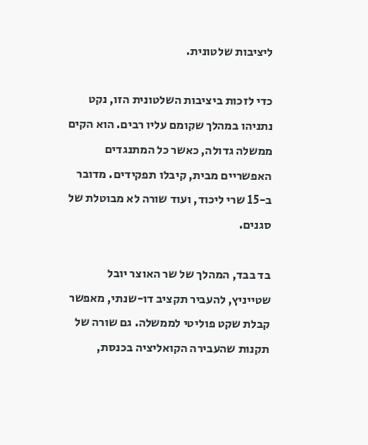ליציבות שלטונית.

כדי לזכות ביציבות השלטונית הזו, נקט נתניהו במהלך שקומם עליו רבים. הוא הקים ממשלה גדולה, כאשר כל המתנגדים האפשריים מבית, קיבלו תפקידים. מדובר ב-15 שרי ליכוד, ועוד שורה לא מבוטלת של סגנים.

בד בבד, המהלך של שר האוצר יובל שטייניץ, להעביר תקציב דו-שנתי, מאפשר קבלת שקט פוליטי לממשלה. גם שורה של תקנות שהעבירה הקואליציה בכנסת,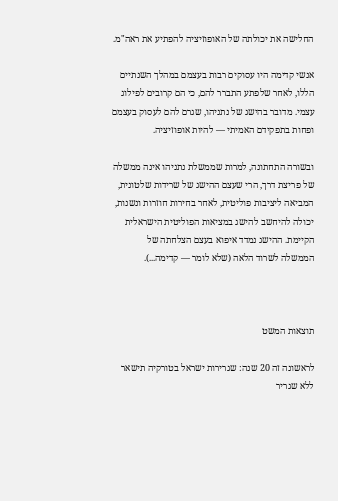החלישה את יכולתה של האופוזיציה להפתיע את ראה"מ.

אנשי קדימה היו עסוקים רבות בעצמם במהלך השנתיים הללו, לאחר שלפתע התברר להם, כי הם קרובים לפילוג עצמי. מדובר בהישג של נתניהו, שגרם להם לעסוק בעצמם ופחות בתפקידם האמיתי — להיות אופוזיציה.

ובשורה התחתונה, למרות שממשלת נתניהו אינה ממשלה של פריצת דרך, הרי שעצם ההישג של שרידות שלטונית, המביאה ליציבות פוליטית, לאחר בחירות חוזרות ונשנות, יכולה להיחשב להישג במציאות הפוליטית הישראלית הקיימת. ההישג נמדד איפוא בעצם הצלחתה של הממשלה לשרוד הלאה (שלא לומר — קדימה...).



תוצאות המשט

לראשונה זה 20 שנה: שגרירות ישראל בטורקיה תישאר ללא שגריר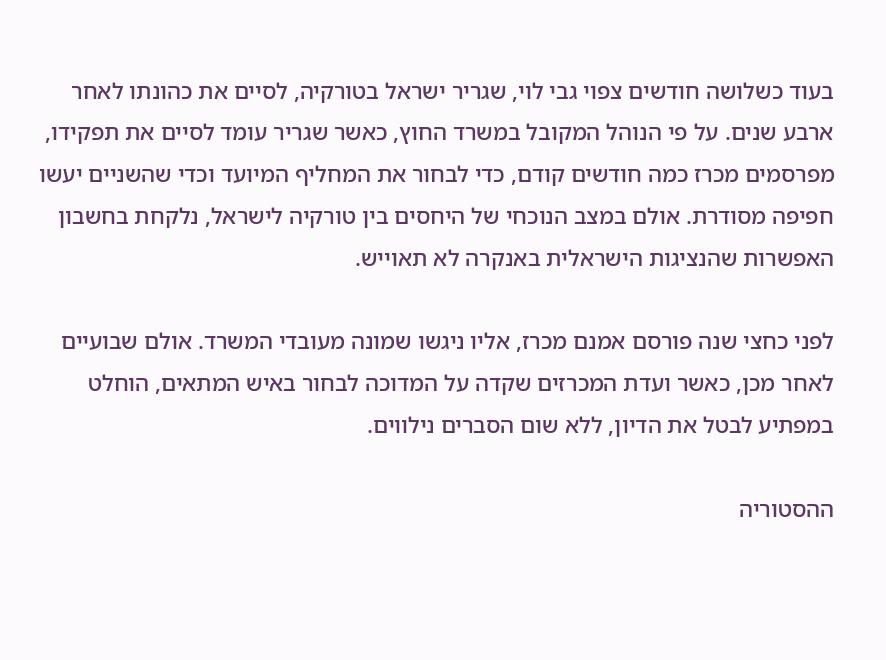בעוד כשלושה חודשים צפוי גבי לוי, שגריר ישראל בטורקיה, לסיים את כהונתו לאחר ארבע שנים. על פי הנוהל המקובל במשרד החוץ, כאשר שגריר עומד לסיים את תפקידו, מפרסמים מכרז כמה חודשים קודם, כדי לבחור את המחליף המיועד וכדי שהשניים יעשו חפיפה מסודרת. אולם במצב הנוכחי של היחסים בין טורקיה לישראל, נלקחת בחשבון האפשרות שהנציגות הישראלית באנקרה לא תאוייש.

לפני כחצי שנה פורסם אמנם מכרז, אליו ניגשו שמונה מעובדי המשרד. אולם שבועיים לאחר מכן, כאשר ועדת המכרזים שקדה על המדוכה לבחור באיש המתאים, הוחלט במפתיע לבטל את הדיון, ללא שום הסברים נילווים.

ההסטוריה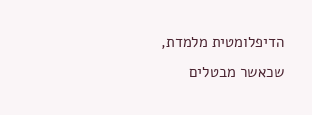הדיפלומטית מלמדת, שכאשר מבטלים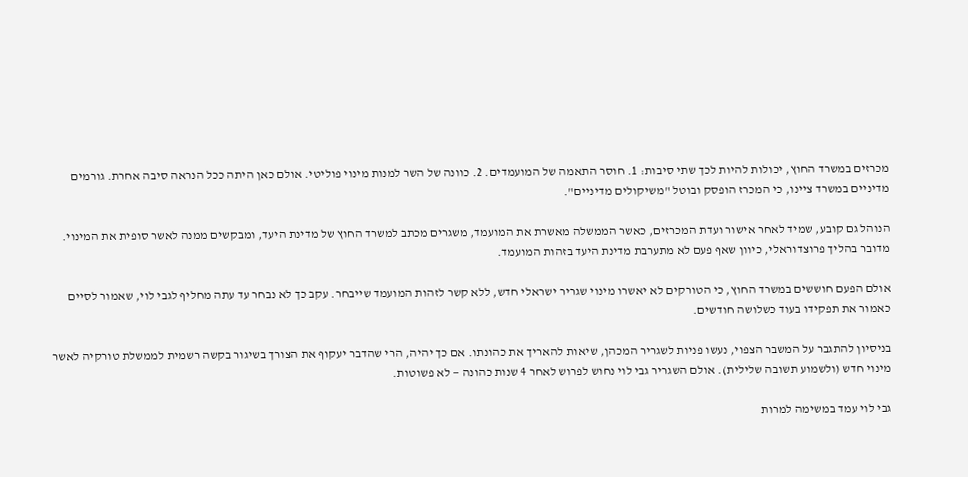מכרזים במשרד החוץ, יכולות להיות לכך שתי סיבות: 1. חוסר התאמה של המועמדים. 2. כוונה של השר למנות מינוי פוליטי. אולם כאן היתה ככל הנראה סיבה אחרת. גורמים מדיניים במשרד ציינו, כי המכרז הופסק ובוטל "משיקולים מדיניים".

הנוהל גם קובע, שמיד לאחר אישור ועדת המכרזים, כאשר הממשלה מאשרת את המועמד, משגרים מכתב למשרד החוץ של מדינת היעד, ומבקשים ממנה לאשר סופית את המינוי. מדובר בהליך פרוצדוראלי, כיוון שאף פעם לא מתערבת מדינת היעד בזהות המועמד.

אולם הפעם חוששים במשרד החוץ, כי הטורקים לא יאשרו מינוי שגריר ישראלי חדש, ללא קשר לזהות המועמד שייבחר. עקב כך לא נבחר עד עתה מחליף לגבי לוי, שאמור לסיים כאמור את תפקידו בעוד כשלושה חודשים.

בניסיון להתגבר על המשבר הצפוי, נעשו פניות לשגריר המכהן, שיאות להאריך את כהונתו. אם כך יהיה, הרי שהדבר יעקוף את הצורך בשיגור בקשה רשמית לממשלת טורקיה לאשר מינוי חדש (ולשמוע תשובה שלילית). אולם השגריר גבי לוי נחוש לפרוש לאחר 4 שנות כהונה — לא פשוטות.

גבי לוי עמד במשימה למרות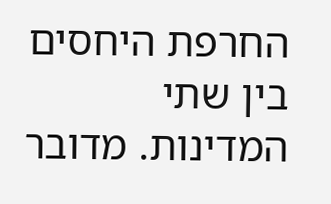החרפת היחסים בין שתי המדינות. מדובר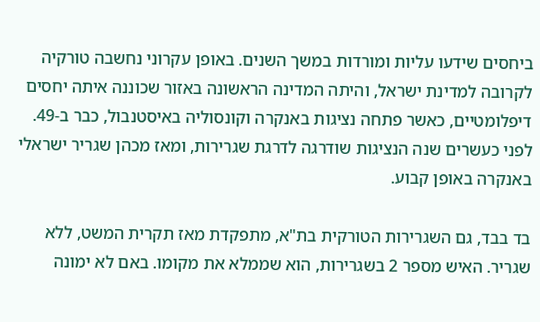ביחסים שידעו עליות ומורדות במשך השנים. באופן עקרוני נחשבה טורקיה לקרובה למדינת ישראל, והיתה המדינה הראשונה באזור שכוננה איתה יחסים דיפלומטיים, כאשר פתחה נציגות באנקרה וקונסוליה באיסטנבול, כבר ב-49. לפני כעשרים שנה הנציגות שודרגה לדרגת שגרירות, ומאז מכהן שגריר ישראלי באנקרה באופן קבוע.

בד בבד, גם השגרירות הטורקית בת"א, מתפקדת מאז תקרית המשט, ללא שגריר. האיש מספר 2 בשגרירות, הוא שממלא את מקומו. באם לא ימונה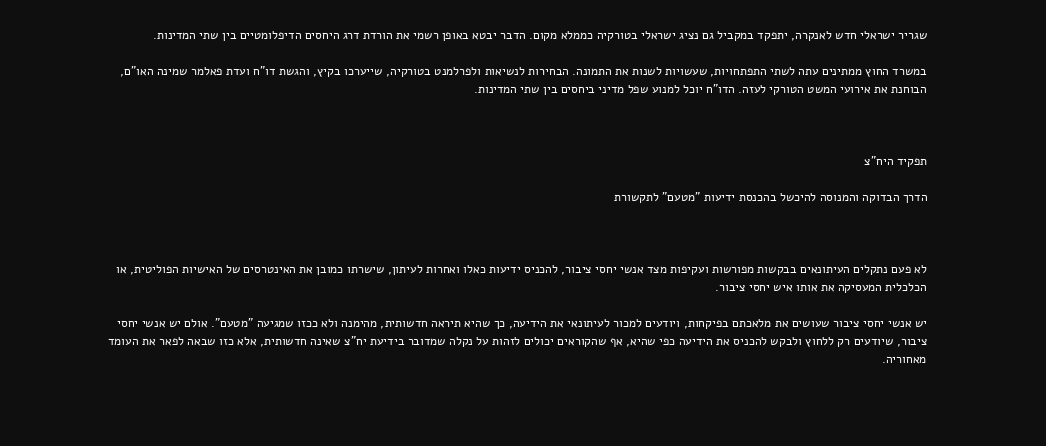שגריר ישראלי חדש לאנקרה, יתפקד במקביל גם נציג ישראלי בטורקיה כממלא מקום. הדבר יבטא באופן רשמי את הורדת דרג היחסים הדיפלומטיים בין שתי המדינות.

במשרד החוץ ממתינים עתה לשתי התפתחויות, שעשויות לשנות את התמונה. הבחירות לנשיאות ולפרלמנט בטורקיה, שייערכו בקיץ, והגשת דו"ח ועדת פאלמר שמינה האו"ם, הבוחנת את אירועי המשט הטורקי לעזה. הדו"ח יוכל למנוע שפל מדיני ביחסים בין שתי המדינות.



תפקיד היח"צ

הדרך הבדוקה והמנוסה להיכשל בהכנסת ידיעות "מטעם" לתקשורת



לא פעם נתקלים העיתונאים בבקשות מפורשות ועקיפות מצד אנשי יחסי ציבור, להכניס ידיעות כאלו ואחרות לעיתון, שישרתו כמובן את האינטרסים של האישיות הפוליטית, או הכלכלית המעסיקה את אותו איש יחסי ציבור.

יש אנשי יחסי ציבור שעושים את מלאכתם בפיקחות, ויודעים למכור לעיתונאי את הידיעה, כך שהיא תיראה חדשותית, מהימנה ולא ככזו שמגיעה "מטעם". אולם יש אנשי יחסי ציבור, שיודעים רק ללחוץ ולבקש להכניס את הידיעה כפי שהיא, אף שהקוראים יכולים לזהות על נקלה שמדובר בידיעת יח"צ שאינה חדשותית, אלא כזו שבאה לפאר את העומד מאחוריה.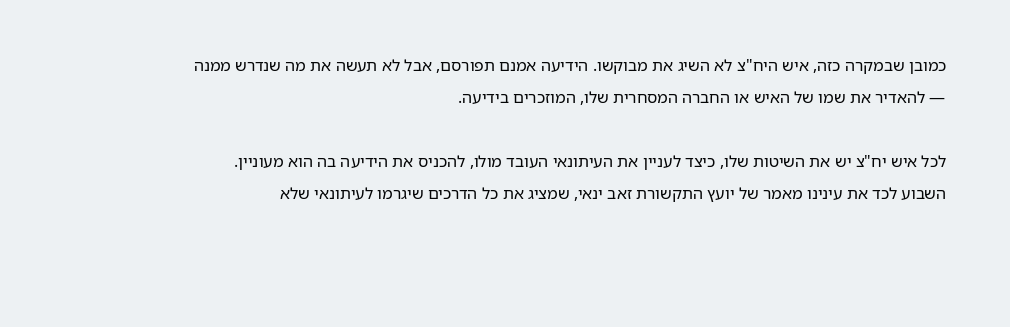כמובן שבמקרה כזה, איש היח"צ לא השיג את מבוקשו. הידיעה אמנם תפורסם, אבל לא תעשה את מה שנדרש ממנה — להאדיר את שמו של האיש או החברה המסחרית שלו, המוזכרים בידיעה.

לכל איש יח"צ יש את השיטות שלו, כיצד לעניין את העיתונאי העובד מולו, להכניס את הידיעה בה הוא מעוניין. השבוע לכד את עינינו מאמר של יועץ התקשורת זאב ינאי, שמציג את כל הדרכים שיגרמו לעיתונאי שלא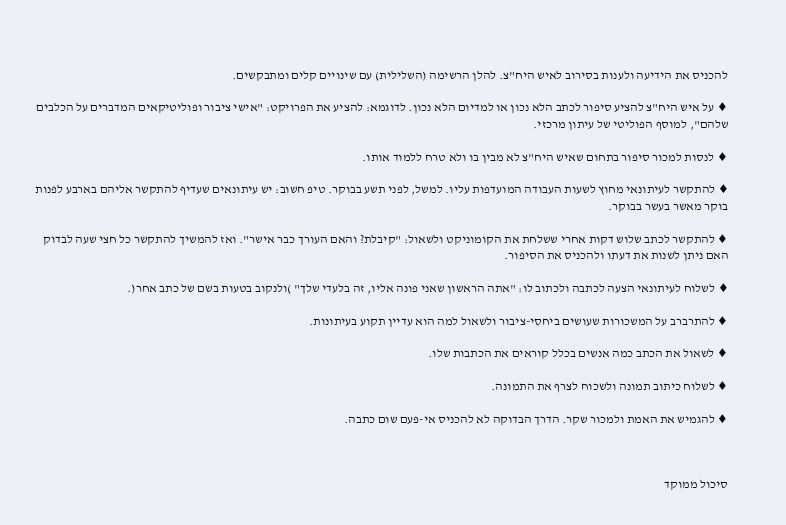להכניס את הידיעה ולענות בסירוב לאיש היח"צ. להלן הרשימה (השלילית) עם שינויים קלים ומתבקשים.

♦ על איש היח"צ להציע סיפור לכתב הלא נכון או למדיום הלא נכון. לדוגמא: להציע את הפרויקט: "אישי ציבור ופוליטיקאים המדברים על הכלבים שלהם", למוסף הפוליטי של עיתון מרכזי.

♦ לנסות למכור סיפור בתחום שאיש היח"צ לא מבין בו ולא טרח ללמוד אותו.

♦ להתקשר לעיתונאי מחוץ לשעות העבודה המועדפות עליו. למשל, לפני תשע בבוקר. טיפ חשוב: יש עיתונאים שעדיף להתקשר אליהם בארבע לפנות בוקר מאשר בעשר בבוקר.

♦ להתקשר לכתב שלוש דקות אחרי ששלחת את הקומוניקט ולשאול: "קיבלת? והאם העורך כבר אישר". ואז להמשיך להתקשר כל חצי שעה לבדוק האם ניתן לשנות את דעתו ולהכניס את הסיפור.

♦ לשלוח לעיתונאי הצעה לכתבה ולכתוב לו: "אתה הראשון שאני פונה אליו, זה בלעדי שלך" )ולנקוב בטעות בשם של כתב אחר(.

♦ להתרברב על המשכורות שעושים ביחסי-ציבור ולשאול למה הוא עדיין תקוע בעיתונות.

♦ לשאול את הכתב כמה אנשים בכלל קוראים את הכתבות שלו.

♦ לשלוח כיתוב תמונה ולשכוח לצרף את התמונה.

♦ להגמיש את האמת ולמכור שקר. הדרך הבדוקה לא להכניס אי-פעם שום כתבה.



סיכול ממוקד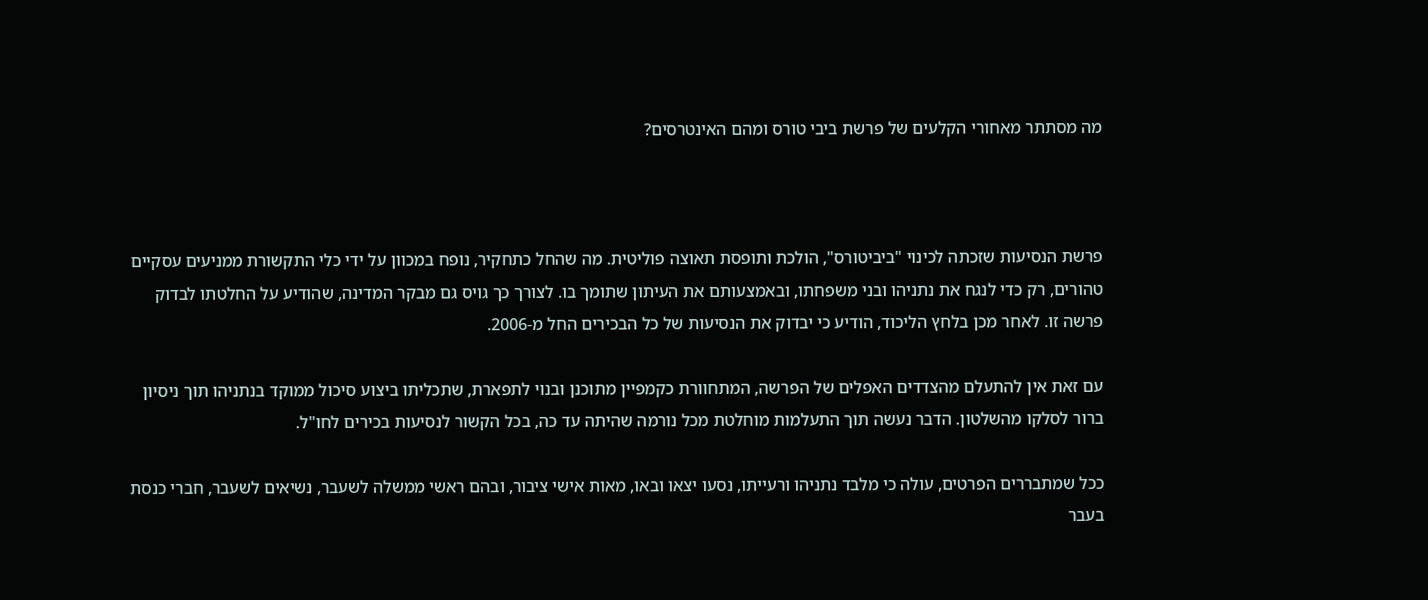מה מסתתר מאחורי הקלעים של פרשת ביבי טורס ומהם האינטרסים?



פרשת הנסיעות שזכתה לכינוי "ביביטורס", הולכת ותופסת תאוצה פוליטית. מה שהחל כתחקיר, נופח במכוון על ידי כלי התקשורת ממניעים עסקיים טהורים, רק כדי לנגח את נתניהו ובני משפחתו, ובאמצעותם את העיתון שתומך בו. לצורך כך גויס גם מבקר המדינה, שהודיע על החלטתו לבדוק פרשה זו. לאחר מכן בלחץ הליכוד, הודיע כי יבדוק את הנסיעות של כל הבכירים החל מ-2006.

עם זאת אין להתעלם מהצדדים האפלים של הפרשה, המתחוורת כקמפיין מתוכנן ובנוי לתפארת, שתכליתו ביצוע סיכול ממוקד בנתניהו תוך ניסיון ברור לסלקו מהשלטון. הדבר נעשה תוך התעלמות מוחלטת מכל נורמה שהיתה עד כה, בכל הקשור לנסיעות בכירים לחו"ל.

ככל שמתבררים הפרטים, עולה כי מלבד נתניהו ורעייתו, נסעו יצאו ובאו, מאות אישי ציבור, ובהם ראשי ממשלה לשעבר, נשיאים לשעבר, חברי כנסת בעבר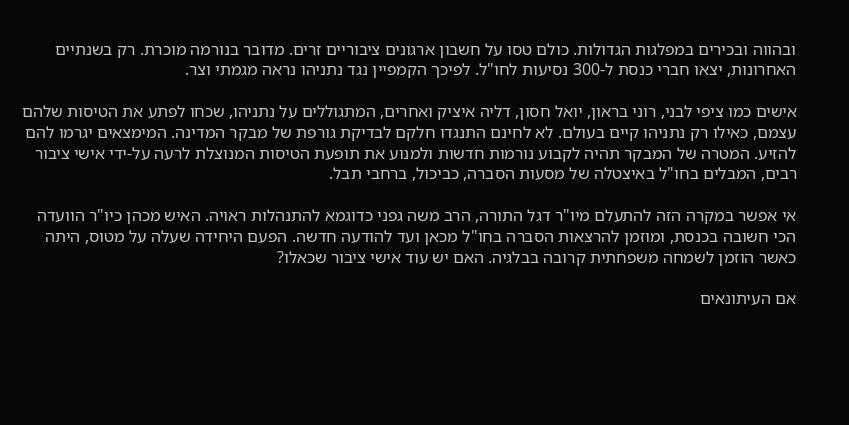ובהווה ובכירים במפלגות הגדולות. כולם טסו על חשבון ארגונים ציבוריים זרים. מדובר בנורמה מוכרת. רק בשנתיים האחרונות, יצאו חברי כנסת ל-300 נסיעות לחו"ל. לפיכך הקמפיין נגד נתניהו נראה מגמתי וצר.

אישים כמו ציפי לבני, רוני בראון, יואל חסון, דליה איציק ואחרים, המתגוללים על נתניהו, שכחו לפתע את הטיסות שלהם עצמם, כאילו רק נתניהו קיים בעולם. לא לחינם התנגדו חלקם לבדיקת גורפת של מבקר המדינה. המימצאים יגרמו להם להזיע. המטרה של המבקר תהיה לקבוע נורמות חדשות ולמנוע את תופעת הטיסות המנוצלת לרעה על-ידי אישי ציבור רבים, המבלים בחו"ל באיצטלה של מסעות הסברה, כביכול, ברחבי תבל.

אי אפשר במקרה הזה להתעלם מיו"ר דגל התורה, הרב משה גפני כדוגמא להתנהלות ראויה. האיש מכהן כיו"ר הוועדה הכי חשובה בכנסת, ומוזמן להרצאות הסברה בחו"ל מכאן ועד להודעה חדשה. הפעם היחידה שעלה על מטוס, היתה כאשר הוזמן לשמחה משפחתית קרובה בבלגיה. האם יש עוד אישי ציבור שכאלו?

אם העיתונאים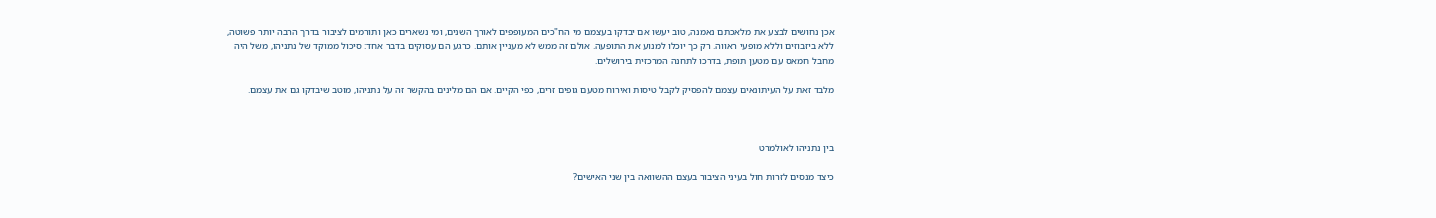אכן נחושים לבצע את מלאכתם נאמנה, טוב יעשו אם יבדקו בעצמם מי הח"כים המעופפים לאורך השנים, ומי נשארים כאן ותורמים לציבור בדרך הרבה יותר פשוטה, ללא ביזבוזים וללא מופעי ראווה. רק כך יוכלו למנוע את התופעה. אולם זה ממש לא מעניין אותם. כרגע הם עסוקים בדבר אחד: סיכול ממוקד של נתניהו, משל היה מחבל חמאס עם מטען תופת, בדרכו לתחנה המרכזית בירושלים.

מלבד זאת על העיתונאים עצמם להפסיק לקבל טיסות ואירוח מטעם גופים זרים, כפי הקיים. אם הם מלינים בהקשר זה על נתניהו, מוטב שיבדקו גם את עצמם.



בין נתניהו לאולמרט

כיצד מנסים לזרות חול בעיני הציבור בעצם ההשוואה בין שני האישים?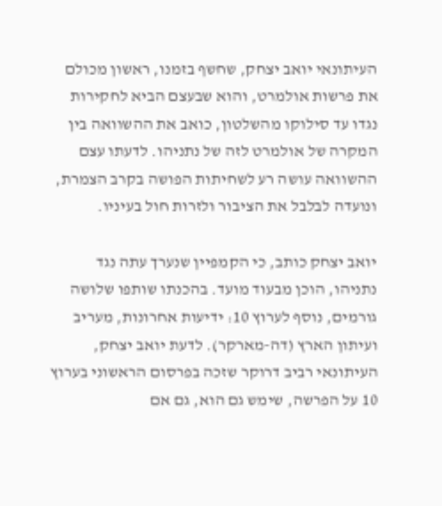העיתונאי יואב יצחק, שחשף בזמנו, ראשון מכולם את פרשות אולמרט, והוא שבעצם הביא לחקירות נגדו עד סילוקו מהשלטון, כואב את ההשוואה בין המקרה של אולמרט לזה של נתניהו. לדעתו עצם ההשוואה עושה רע לשחיתות הפושה בקרב הצמרת, ונועדה לבלבל את הציבור ולזרות חול בעיניו.

יואב יצחק כותב, כי הקמפיין שנערך עתה נגד נתניהו, הוכן מבעוד מועד. בהכנתו שותפו שלושה גורמים, נוסף לערוץ 10: ידיעות אחרונות, מעריב ועיתון הארץ (דה-מארקר). לדעת יואב יצחק, העיתונאי רביב דרוקר שזכה בפרסום הראשוני בערוץ 10 על הפרשה, שימש גם הוא, גם אם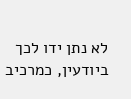לא נתן ידו לכך ביודעין, כמרכיב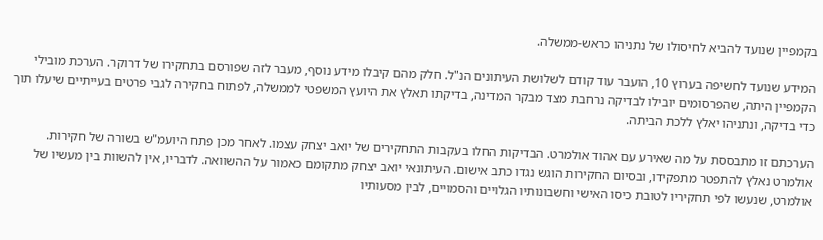בקמפיין שנועד להביא לחיסולו של נתניהו כראש-ממשלה.

המידע שנועד לחשיפה בערוץ 10, הועבר עוד קודם לשלושת העיתונים הנ"ל. חלק מהם קיבלו מידע נוסף, מעבר לזה שפורסם בתחקירו של דרוקר. הערכת מובילי הקמפיין היתה, שהפרסומים יובילו לבדיקה נרחבת מצד מבקר המדינה, בדיקתו תאלץ את היועץ המשפטי לממשלה, לפתוח בחקירה לגבי פרטים בעייתיים שיעלו תוך כדי בדיקה, ונתניהו יאלץ ללכת הביתה.

הערכתם זו מתבססת על מה שאירע עם אהוד אולמרט. הבדיקות החלו בעקבות התחקירים של יואב יצחק עצמו. לאחר מכן פתח היועמ"ש בשורה של חקירות. אולמרט נאלץ להתפטר מתפקידו, ובסיום החקירות הוגש נגדו כתב אישום. העיתונאי יואב יצחק מתקומם כאמור על ההשוואה. לדבריו, אין להשוות בין מעשיו של אולמרט, שנעשו לפי תחקיריו לטובת כיסו האישי וחשבונותיו הגלויים והסמויים, לבין מסעותיו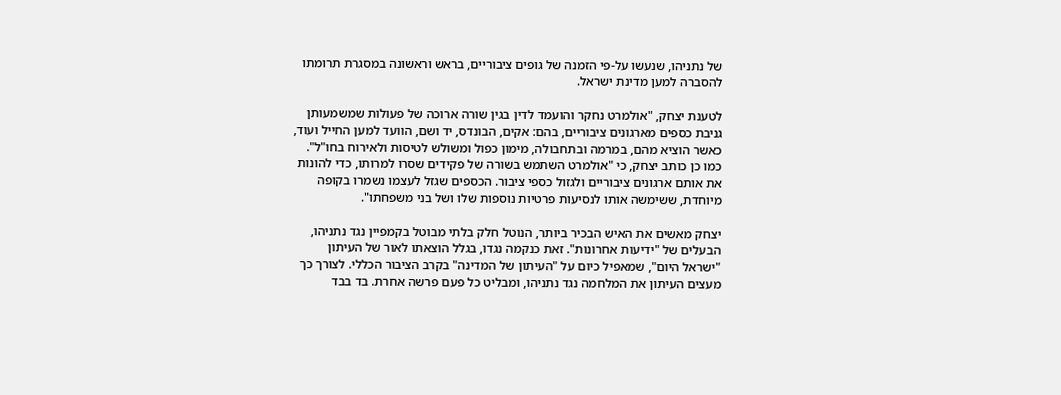של נתניהו, שנעשו על-פי הזמנה של גופים ציבוריים, בראש וראשונה במסגרת תרומתו להסברה למען מדינת ישראל.

לטענת יצחק, "אולמרט נחקר והועמד לדין בגין שורה ארוכה של פעולות שמשמעותן גניבת כספים מארגונים ציבוריים, בהם: אקים, הבונדס, יד ושם, הוועד למען החייל ועוד, כאשר הוציא מהם, במרמה ובתחבולה, מימון כפול ומשולש לטיסות ולאירוח בחו"ל". כמו כן כותב יצחק, כי "אולמרט השתמש בשורה של פקידים שסרו למרותו, כדי להונות את אותם ארגונים ציבוריים ולגזול כספי ציבור. הכספים שגזל לעצמו נשמרו בקופה מיוחדת, ששימשה אותו לנסיעות פרטיות נוספות שלו ושל בני משפחתו".

יצחק מאשים את האיש הבכיר ביותר, הנוטל חלק בלתי מבוטל בקמפיין נגד נתניהו, הבעלים של "ידיעות אחרונות". זאת כנקמה נגדו, בגלל הוצאתו לאור של העיתון "ישראל היום", שמאפיל כיום על "העיתון של המדינה" בקרב הציבור הכללי. לצורך כך מעצים העיתון את המלחמה נגד נתניהו, ומבליט כל פעם פרשה אחרת. בד בבד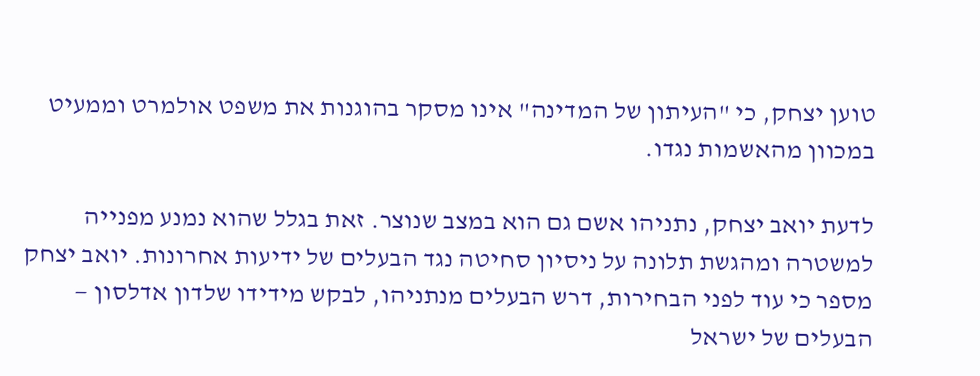טוען יצחק, כי "העיתון של המדינה" אינו מסקר בהוגנות את משפט אולמרט וממעיט במכוון מהאשמות נגדו.

לדעת יואב יצחק, נתניהו אשם גם הוא במצב שנוצר. זאת בגלל שהוא נמנע מפנייה למשטרה ומהגשת תלונה על ניסיון סחיטה נגד הבעלים של ידיעות אחרונות. יואב יצחק מספר כי עוד לפני הבחירות, דרש הבעלים מנתניהו, לבקש מידידו שלדון אדלסון — הבעלים של ישראל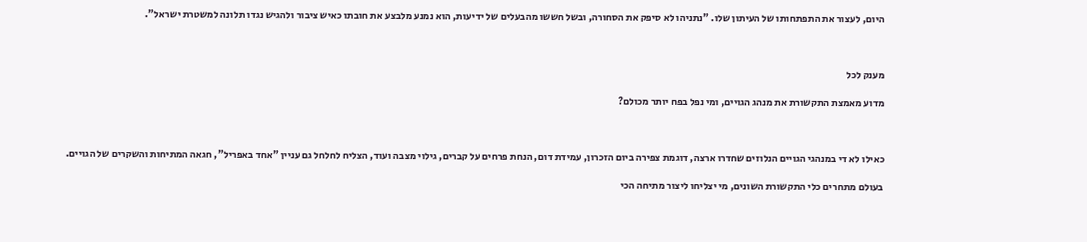היום, לעצור את התפתחותו של העיתון שלו. "נתניהו לא סיפק את הסחורה, ובשל חששו מהבעלים של ידיעות, הוא נמנע מלבצע את חובתו כאיש ציבור ולהגיש נגדו תלונה למשטרת ישראל".



מענק לכל

מדוע מאמצת התקשורת את מנהג הגויים, ומי נפל בפח יותר מכולם?



כאילו לא די במנהגי הגויים הנלוזים שחדרו ארצה, דוגמת צפירה ביום הזכרון, עמידת דום, הנחת פרחים על קברים, גילוי מצבה ועוד, הצליח לחלחל גם עניין "אחד באפריל", חגאה המתיחות והשקרים של הגויים.

בעולם מתחרים כלי התקשורת השונים, מי יצליחו ליצור מתיחה הכי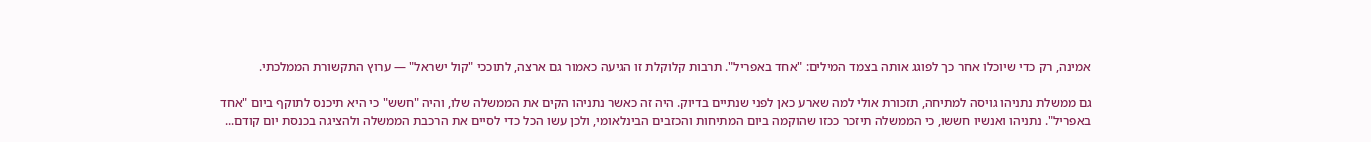אמינה, רק כדי שיוכלו אחר כך לפוגג אותה בצמד המילים: "אחד באפריל". תרבות קלוקלת זו הגיעה כאמור גם ארצה, לתוככי "קול ישראל" — ערוץ התקשורת הממלכתי.

גם ממשלת נתניהו גויסה למתיחה, תזכורת אולי למה שארע כאן לפני שנתיים בדיוק. היה זה כאשר נתניהו הקים את הממשלה שלו, והיה "חשש" כי היא תיכנס לתוקף ביום "אחד באפריל". נתניהו ואנשיו חששו, כי הממשלה תיזכר ככזו שהוקמה ביום המתיחות והכזבים הבינלאומי, ולכן עשו הכל כדי לסיים את הרכבת הממשלה ולהציגה בכנסת יום קודם...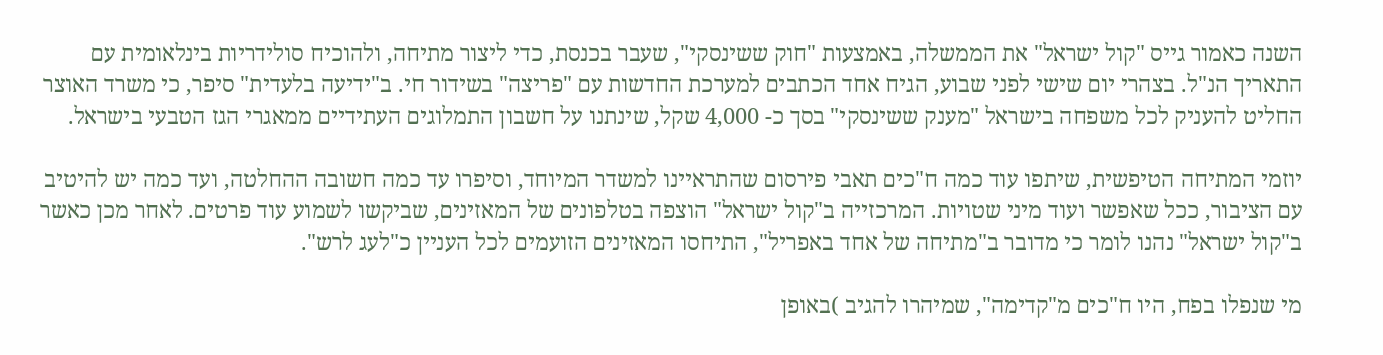השנה כאמור גייס "קול ישראל" את הממשלה, באמצעות "חוק ששינסקי", שעבר בכנסת, כדי ליצור מתיחה, ולהוכיח סולידריות בינלאומית עם התאריך הנ"ל. בצהרי יום שישי לפני שבוע, הגיח אחד הכתבים למערכת החדשות עם "פריצה" בשידור חי. ב"ידיעה בלעדית" סיפר, כי משרד האוצר החליט להעניק לכל משפחה בישראל "מענק ששינסקי" בסך כ- 4,000 שקל, שינתנו על חשבון התמלוגים העתידיים ממאגרי הגז הטבעי בישראל.

יוזמי המתיחה הטיפשית, שיתפו עוד כמה ח"כים תאבי פירסום שהתראיינו למשדר המיוחד, וסיפרו עד כמה חשובה ההחלטה, ועד כמה יש להיטיב עם הציבור, ככל שאפשר ועוד מיני שטויות. המרכזייה ב"קול ישראל" הוצפה בטלפונים של המאזינים, שביקשו לשמוע עוד פרטים. לאחר מכן כאשר ב"קול ישראל" נהנו לומר כי מדובר ב"מתיחה של אחד באפריל", התיחסו המאזינים הזועמים לכל העניין כ"לעג לרש".

מי שנפלו בפח, היו ח"כים מ"קדימה", שמיהרו להגיב )באופן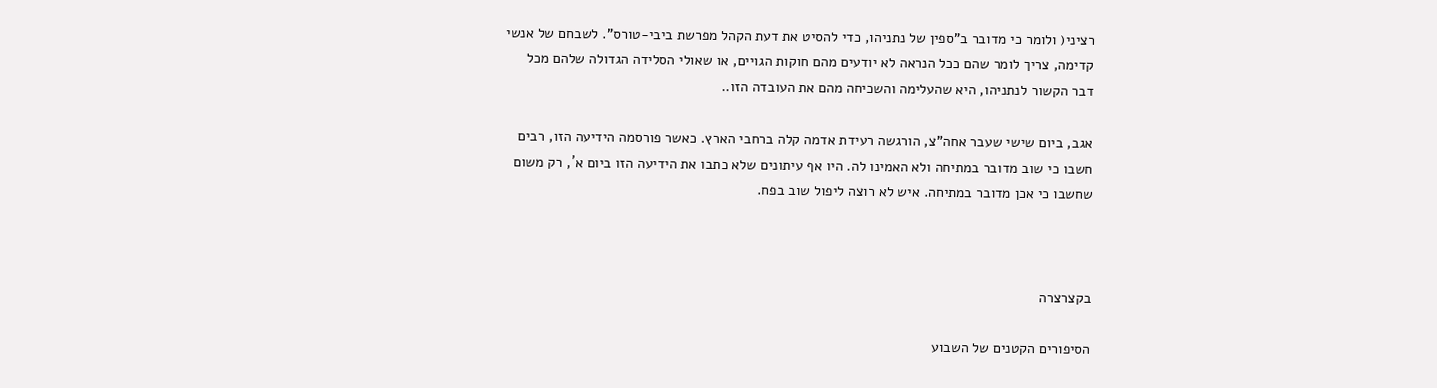רציני( ולומר כי מדובר ב"ספין של נתניהו, כדי להסיט את דעת הקהל מפרשת ביבי-טורס". לשבחם של אנשי קדימה, צריך לומר שהם ככל הנראה לא יודעים מהם חוקות הגויים, או שאולי הסלידה הגדולה שלהם מכל דבר הקשור לנתניהו, היא שהעלימה והשכיחה מהם את העובדה הזו..

אגב, ביום שישי שעבר אחה"צ, הורגשה רעידת אדמה קלה ברחבי הארץ. כאשר פורסמה הידיעה הזו, רבים חשבו כי שוב מדובר במתיחה ולא האמינו לה. היו אף עיתונים שלא כתבו את הידיעה הזו ביום א´, רק משום שחשבו כי אכן מדובר במתיחה. איש לא רוצה ליפול שוב בפח.



בקצרצרה

הסיפורים הקטנים של השבוע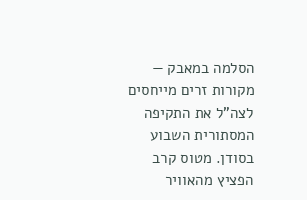הסלמה במאבק — מקורות זרים מייחסים לצה"ל את התקיפה המסתורית השבוע בסודן. מטוס קרב הפציץ מהאוויר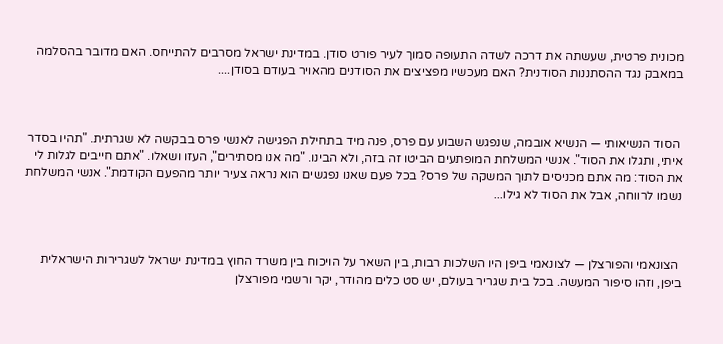מכונית פרטית, שעשתה את דרכה לשדה התעופה סמוך לעיר פורט סודן. במדינת ישראל מסרבים להתייחס. האם מדובר בהסלמה במאבק נגד ההסתננות הסודנית? האם מעכשיו מפציצים את הסודנים מהאויר בעודם בסודן....



 הסוד הנשיאותי — הנשיא אובמה, שנפגש השבוע עם פרס, פנה מיד בתחילת הפגישה לאנשי פרס בבקשה לא שגרתית. "תהיו בסדר איתי, ותגלו את הסוד". אנשי המשלחת המופתעים הביטו זה בזה, ולא הבינו. "מה אנו מסתירים", העזו ושאלו. "אתם חייבים לגלות לי את הסוד: מה אתם מכניסים לתוך המשקה של פרס? בכל פעם שאנו נפגשים הוא נראה צעיר יותר מהפעם הקודמת". אנשי המשלחת נשמו לרווחה, אבל את הסוד לא גילו...



 הצונאמי והפורצלן — לצונאמי ביפן היו השלכות רבות, בין השאר על הויכוח בין משרד החוץ במדינת ישראל לשגרירות הישראלית ביפן, וזהו סיפור המעשה. בכל בית שגריר בעולם, יש סט כלים מהודר, יקר ורשמי מפורצלן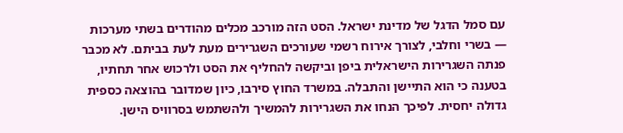עם סמל הדגל של מדינת ישראל. הסט הזה מורכב מכלים מהודרים בשתי מערכות — בשרי וחלבי, לצורך אירוח רשמי שעורכים השגרירים מעת לעת בביתם. לא מכבר פנתה השגרירות הישראלית ביפן וביקשה להחליף את הסט ולרכוש אחר תחתיו, בטענה כי הוא התיישן והתבלה. במשרד החוץ סירבו, כיון שמדובר בהוצאה כספית גדולה יחסית. לפיכך הנחו את השגרירות להמשיך ולהשתמש בסרוויס הישן.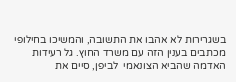בשגרירות לא אהבו את התשובה, והמשיכו בחילופי מכתבים בענין הזה עם משרד החוץ. גל רעידות האדמה שהביא הצונאמי  לביפן, סיים את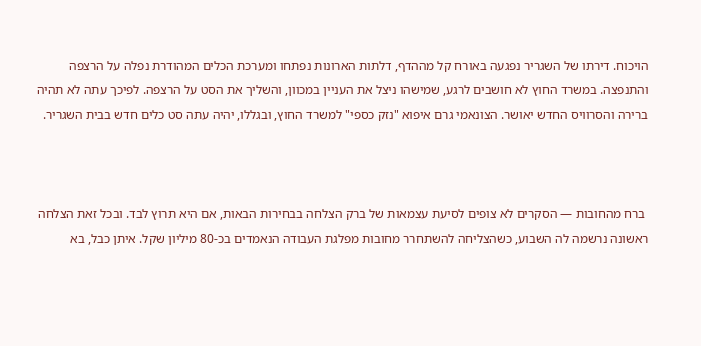הויכוח. דירתו של השגריר נפגעה באורח קל מההדף, דלתות הארונות נפתחו ומערכת הכלים המהודרת נפלה על הרצפה והתנפצה. במשרד החוץ לא חושבים לרגע, שמישהו ניצל את העניין במכוון, והשליך את הסט על הרצפה. לפיכך עתה לא תהיה ברירה והסרוויס החדש יאושר. הצונאמי גרם איפוא "נזק כספי" למשרד החוץ, ובגללו, יהיה עתה סט כלים חדש בבית השגריר.



 ברח מהחובות — הסקרים לא צופים לסיעת עצמאות של ברק הצלחה בבחירות הבאות, אם היא תרוץ לבד. ובכל זאת הצלחה ראשונה נרשמה לה השבוע, כשהצליחה להשתחרר מחובות מפלגת העבודה הנאמדים בכ-80 מיליון שקל. איתן כבל, בא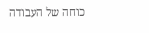כוחה של העבודה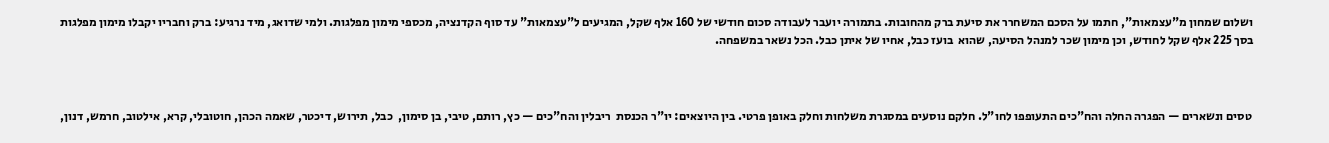ושלום שמחון מ"עצמאות", חתמו על הסכם המשחרר את סיעת ברק מהחובות. בתמורה יועבר לעבודה סכום חודשי של 160 אלף שקל, המגיעים ל"עצמאות" עד סוף הקדנציה, מכספי מימון מפלגות. ולמי שדואג, מיד נרגיע: ברק וחבריו יקבלו מימון מפלגות  בסך 225 אלף שקל לחודש, וכן מימון שכר למנהל הסיעה, שהוא  בועז כבל, אחיו של איתן כבל. הכל נשאר במשפחה.



 טסים ונשארים — הפגרה החלה והח"כים התעופפו לחו"ל. חלקם נוסעים במסגרת משלחות וחלק באופן פרטי. בין היוצאים: יו"ר הכנסת  ריבלין והח"כים — כץ, רותם, טיבי, בן סימון,  כבל, תירוש, דיכטר, שאמה הכהן, חוטובלי, קרא, אילטוב, חרמש, דנון,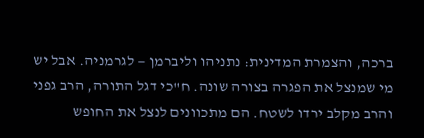ברכה, והצמרת המדינית: נתניהו וליברמן — לגרמניה. אבל יש מי שמנצל את הפגרה בצורה שונה. ח"כי דגל התורה, הרב גפני והרב מקלב ירדו לשטח. הם מתכוונים לנצל את החופש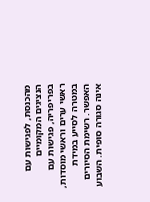מהכנסת, לפגישות עם הנציגים המקומיים בפריפריה, פגישות עם ראשי ערים וראשי מוסדות, במטרה לסייע במידת האפשר. רשימת הסיורים אינה סגורה סופית. השבוע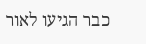כבר הגיעו לאור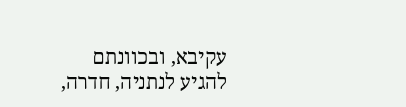עקיבא, ובכוונתם להגיע לנתניה, חדרה,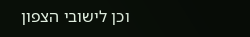וכן לישובי הצפון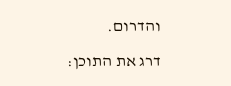והדרום.

דרג את התוכן: